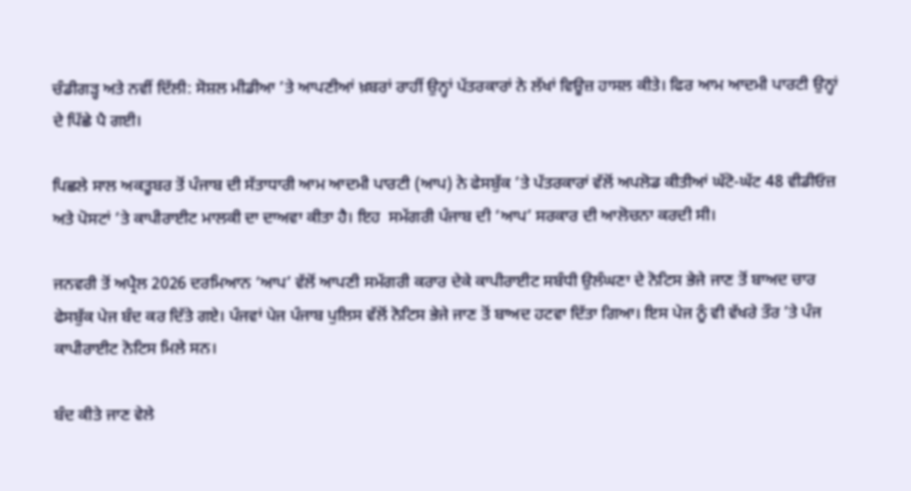ਚੰਡੀਗੜ੍ਹ ਅਤੇ ਨਵੀਂ ਦਿੱਲੀ: ਸੋਸ਼ਲ ਮੀਡੀਆ ’ਤੇ ਆਪਣੀਆਂ ਖ਼ਬਰਾਂ ਰਾਹੀਂ ਉਨ੍ਹਾਂ ਪੱਤਰਕਾਰਾਂ ਨੇ ਲੱਖਾਂ ਵਿਊਜ਼ ਹਾਸਲ ਕੀਤੇ। ਫਿਰ ਆਮ ਆਦਮੀ ਪਾਰਟੀ ਉਨ੍ਹਾਂ ਦੇ ਪਿੱਛੇ ਪੈ ਗਈ।

ਪਿਛਲੇ ਸਾਲ ਅਕਤੂਬਰ ਤੋਂ ਪੰਜਾਬ ਦੀ ਸੱਤਾਧਾਰੀ ਆਮ ਆਦਮੀ ਪਾਰਟੀ (ਆਪ) ਨੇ ਫੇਸਬੁੱਕ ’ਤੇ ਪੱਤਰਕਾਰਾਂ ਵੱਲੋਂ ਅਪਲੋਡ ਕੀਤੀਆਂ ਘੱਟੋ-ਘੱਟ 48 ਵੀਡੀਓਜ਼ ਅਤੇ ਪੋਸਟਾਂ ’ਤੇ ਕਾਪੀਰਾਈਟ ਮਾਲਕੀ ਦਾ ਦਾਅਵਾ ਕੀਤਾ ਹੈ। ਇਹ  ਸਮੱਗਰੀ ਪੰਜਾਬ ਦੀ ‘ਆਪ’ ਸਰਕਾਰ ਦੀ ਆਲੋਚਨਾ ਕਰਦੀ ਸੀ।

ਜਨਵਰੀ ਤੋਂ ਅਪ੍ਰੈਲ 2026 ਦਰਮਿਆਨ ‘ਆਪ’ ਵੱਲੋਂ ਆਪਣੀ ਸਮੱਗਰੀ ਕਰਾਰ ਦੇਕੇ ਕਾਪੀਰਾਈਟ ਸਬੰਧੀ ਉਲੰਘਣਾ ਦੇ ਨੋਟਿਸ ਭੇਜੇ ਜਾਣ ਤੋਂ ਬਾਅਦ ਚਾਰ ਫੇਸਬੁੱਕ ਪੇਜ ਬੰਦ ਕਰ ਦਿੱਤੇ ਗਏ। ਪੰਜਵਾਂ ਪੇਜ ਪੰਜਾਬ ਪੁਲਿਸ ਵੱਲੋਂ ਨੋਟਿਸ ਭੇਜੇ ਜਾਣ ਤੋਂ ਬਾਅਦ ਹਟਵਾ ਦਿੱਤਾ ਗਿਆ। ਇਸ ਪੇਜ ਨੂੰ ਵੀ ਵੱਖਰੇ ਤੌਰ ’ਤੇ ਪੰਜ ਕਾਪੀਰਾਈਟ ਨੋਟਿਸ ਮਿਲੇ ਸਨ।

ਬੰਦ ਕੀਤੇ ਜਾਣ ਵੇਲੇ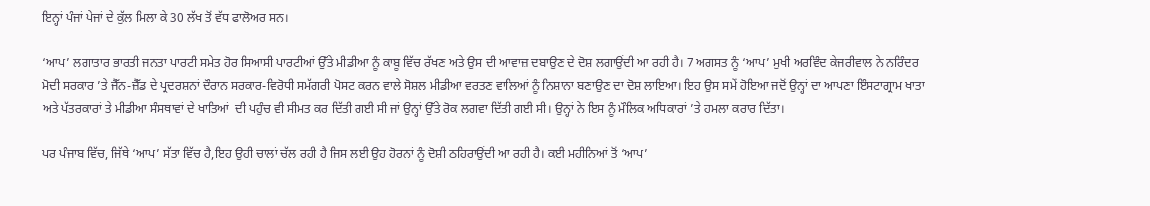ਇਨ੍ਹਾਂ ਪੰਜਾਂ ਪੇਜਾਂ ਦੇ ਕੁੱਲ ਮਿਲਾ ਕੇ 30 ਲੱਖ ਤੋਂ ਵੱਧ ਫਾਲੋਅਰ ਸਨ।

‘ਆਪ’ ਲਗਾਤਾਰ ਭਾਰਤੀ ਜਨਤਾ ਪਾਰਟੀ ਸਮੇਤ ਹੋਰ ਸਿਆਸੀ ਪਾਰਟੀਆਂ ਉੱਤੇ ਮੀਡੀਆ ਨੂੰ ਕਾਬੂ ਵਿੱਚ ਰੱਖਣ ਅਤੇ ਉਸ ਦੀ ਆਵਾਜ਼ ਦਬਾਉਣ ਦੇ ਦੋਸ਼ ਲਗਾਉਂਦੀ ਆ ਰਹੀ ਹੈ। 7 ਅਗਸਤ ਨੂੰ ‘ਆਪ’ ਮੁਖੀ ਅਰਵਿੰਦ ਕੇਜਰੀਵਾਲ ਨੇ ਨਰਿੰਦਰ ਮੋਦੀ ਸਰਕਾਰ ’ਤੇ ਜੈੱਨ-ਜ਼ੈੱਡ ਦੇ ਪ੍ਰਦਰਸ਼ਨਾਂ ਦੌਰਾਨ ਸਰਕਾਰ-ਵਿਰੋਧੀ ਸਮੱਗਰੀ ਪੋਸਟ ਕਰਨ ਵਾਲੇ ਸੋਸ਼ਲ ਮੀਡੀਆ ਵਰਤਣ ਵਾਲਿਆਂ ਨੂੰ ਨਿਸ਼ਾਨਾ ਬਣਾਉਣ ਦਾ ਦੋਸ਼ ਲਾਇਆ। ਇਹ ਉਸ ਸਮੇਂ ਹੋਇਆ ਜਦੋਂ ਉਨ੍ਹਾਂ ਦਾ ਆਪਣਾ ਇੰਸਟਾਗ੍ਰਾਮ ਖਾਤਾ ਅਤੇ ਪੱਤਰਕਾਰਾਂ ਤੇ ਮੀਡੀਆ ਸੰਸਥਾਵਾਂ ਦੇ ਖਾਤਿਆਂ  ਦੀ ਪਹੁੰਚ ਵੀ ਸੀਮਤ ਕਰ ਦਿੱਤੀ ਗਈ ਸੀ ਜਾਂ ਉਨ੍ਹਾਂ ਉੱਤੇ ਰੋਕ ਲਗਵਾ ਦਿੱਤੀ ਗਈ ਸੀ। ਉਨ੍ਹਾਂ ਨੇ ਇਸ ਨੂੰ ਮੌਲਿਕ ਅਧਿਕਾਰਾਂ ’ਤੇ ਹਮਲਾ ਕਰਾਰ ਦਿੱਤਾ।

ਪਰ ਪੰਜਾਬ ਵਿੱਚ, ਜਿੱਥੇ ‘ਆਪ’ ਸੱਤਾ ਵਿੱਚ ਹੈ,ਇਹ ਉਹੀ ਚਾਲਾਂ ਚੱਲ ਰਹੀ ਹੈ ਜਿਸ ਲਈ ਉਹ ਹੋਰਨਾਂ ਨੂੰ ਦੋਸ਼ੀ ਠਹਿਰਾਉਂਦੀ ਆ ਰਹੀ ਹੈ। ਕਈ ਮਹੀਨਿਆਂ ਤੋਂ ‘ਆਪ’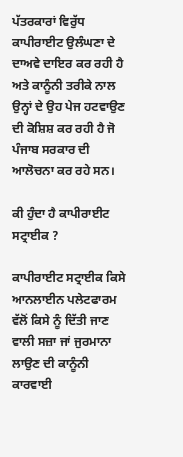ਪੱਤਰਕਾਰਾਂ ਵਿਰੁੱਧ ਕਾਪੀਰਾਈਟ ਉਲੰਘਣਾ ਦੇ ਦਾਅਵੇ ਦਾਇਰ ਕਰ ਰਹੀ ਹੈ ਅਤੇ ਕਾਨੂੰਨੀ ਤਰੀਕੇ ਨਾਲ ਉਨ੍ਹਾਂ ਦੇ ਉਹ ਪੇਜ ਹਟਵਾਉਣ ਦੀ ਕੋਸ਼ਿਸ਼ ਕਰ ਰਹੀ ਹੈ ਜੋ ਪੰਜਾਬ ਸਰਕਾਰ ਦੀ ਆਲੋਚਨਾ ਕਰ ਰਹੇ ਸਨ।

ਕੀ ਹੁੰਦਾ ਹੈ ਕਾਪੀਰਾਈਟ ਸਟ੍ਰਾਈਕ ?

ਕਾਪੀਰਾਈਟ ਸਟ੍ਰਾਈਕ ਕਿਸੇ ਆਨਲਾਈਨ ਪਲੇਟਫਾਰਮ ਵੱਲੋਂ ਕਿਸੇ ਨੂੰ ਦਿੱਤੀ ਜਾਣ ਵਾਲੀ ਸਜ਼ਾ ਜਾਂ ਜੁਰਮਾਨਾ ਲਾਉਣ ਦੀ ਕਾਨੂੰਨੀ ਕਾਰਵਾਈ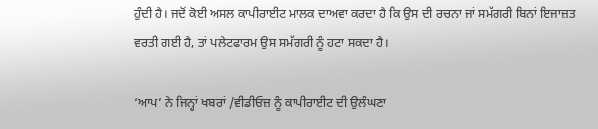ਹੁੰਦੀ ਹੈ। ਜਦੋਂ ਕੋਈ ਅਸਲ ਕਾਪੀਰਾਈਟ ਮਾਲਕ ਦਾਅਵਾ ਕਰਦਾ ਹੈ ਕਿ ਉਸ ਦੀ ਰਚਨਾ ਜਾਂ ਸਮੱਗਰੀ ਬਿਨਾਂ ਇਜਾਜ਼ਤ ਵਰਤੀ ਗਈ ਹੈ, ਤਾਂ ਪਲੇਟਫਾਰਮ ਉਸ ਸਮੱਗਰੀ ਨੂੰ ਹਟਾ ਸਕਦਾ ਹੈ।

‘ਆਪ’ ਨੇ ਜਿਨ੍ਹਾਂ ਖਬਰਾਂ /ਵੀਡੀਓਜ਼ ਨੂੰ ਕਾਪੀਰਾਈਟ ਦੀ ਉਲੰਘਣਾ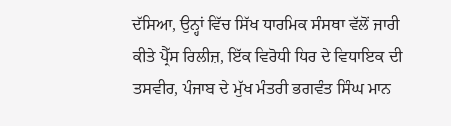ਦੱਸਿਆ, ਉਨ੍ਹਾਂ ਵਿੱਚ ਸਿੱਖ ਧਾਰਮਿਕ ਸੰਸਥਾ ਵੱਲੋਂ ਜਾਰੀ ਕੀਤੇ ਪ੍ਰੈੱਸ ਰਿਲੀਜ਼, ਇੱਕ ਵਿਰੋਧੀ ਧਿਰ ਦੇ ਵਿਧਾਇਕ ਦੀ ਤਸਵੀਰ, ਪੰਜਾਬ ਦੇ ਮੁੱਖ ਮੰਤਰੀ ਭਗਵੰਤ ਸਿੰਘ ਮਾਨ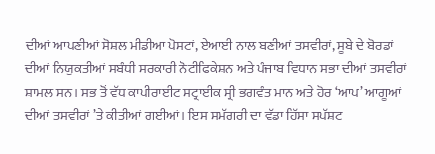ਦੀਆਂ ਆਪਣੀਆਂ ਸੋਸ਼ਲ ਮੀਡੀਆ ਪੋਸਟਾਂ, ਏਆਈ ਨਾਲ ਬਣੀਆਂ ਤਸਵੀਰਾਂ, ਸੂਬੇ ਦੇ ਬੋਰਡਾਂ ਦੀਆਂ ਨਿਯੁਕਤੀਆਂ ਸਬੰਧੀ ਸਰਕਾਰੀ ਨੋਟੀਫਿਕੇਸ਼ਨ ਅਤੇ ਪੰਜਾਬ ਵਿਧਾਨ ਸਭਾ ਦੀਆਂ ਤਸਵੀਰਾਂ ਸ਼ਾਮਲ ਸਨ। ਸਭ ਤੋਂ ਵੱਧ ਕਾਪੀਰਾਈਟ ਸਟ੍ਰਾਈਕ ਸ੍ਰੀ ਭਗਵੰਤ ਮਾਨ ਅਤੇ ਹੋਰ ‘ਆਪ’ ਆਗੂਆਂ ਦੀਆਂ ਤਸਵੀਰਾਂ ’ਤੇ ਕੀਤੀਆਂ ਗਈਆਂ। ਇਸ ਸਮੱਗਰੀ ਦਾ ਵੱਡਾ ਹਿੱਸਾ ਸਪੱਸ਼ਟ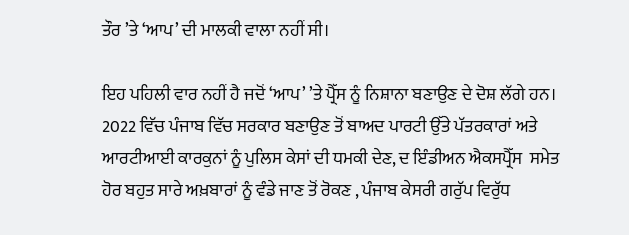ਤੌਰ ’ਤੇ ‘ਆਪ’ ਦੀ ਮਾਲਕੀ ਵਾਲਾ ਨਹੀਂ ਸੀ।

ਇਹ ਪਹਿਲੀ ਵਾਰ ਨਹੀਂ ਹੈ ਜਦੋਂ ‘ਆਪ’ ’ਤੇ ਪ੍ਰੈੱਸ ਨੂੰ ਨਿਸ਼ਾਨਾ ਬਣਾਉਣ ਦੇ ਦੋਸ਼ ਲੱਗੇ ਹਨ। 2022 ਵਿੱਚ ਪੰਜਾਬ ਵਿੱਚ ਸਰਕਾਰ ਬਣਾਉਣ ਤੋਂ ਬਾਅਦ ਪਾਰਟੀ ਉੱਤੇ ਪੱਤਰਕਾਰਾਂ ਅਤੇ ਆਰਟੀਆਈ ਕਾਰਕੁਨਾਂ ਨੂੰ ਪੁਲਿਸ ਕੇਸਾਂ ਦੀ ਧਮਕੀ ਦੇਣ, ਦ ਇੰਡੀਅਨ ਐਕਸਪ੍ਰੈੱਸ  ਸਮੇਤ ਹੋਰ ਬਹੁਤ ਸਾਰੇ ਅਖ਼ਬਾਰਾਂ ਨੂੰ ਵੰਡੇ ਜਾਣ ਤੋਂ ਰੋਕਣ , ਪੰਜਾਬ ਕੇਸਰੀ ਗਰੁੱਪ ਵਿਰੁੱਧ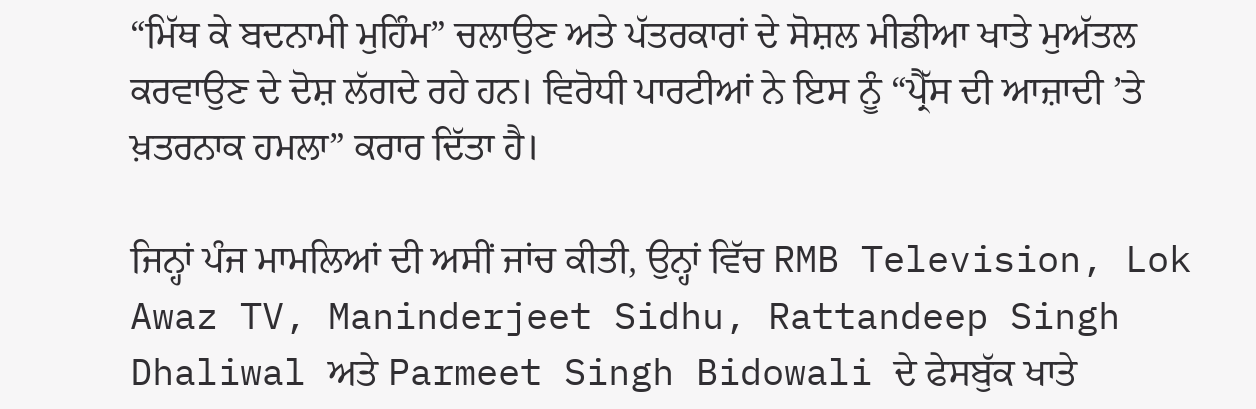“ਮਿੱਥ ਕੇ ਬਦਨਾਮੀ ਮੁਹਿੰਮ” ਚਲਾਉਣ ਅਤੇ ਪੱਤਰਕਾਰਾਂ ਦੇ ਸੋਸ਼ਲ ਮੀਡੀਆ ਖਾਤੇ ਮੁਅੱਤਲ ਕਰਵਾਉਣ ਦੇ ਦੋਸ਼ ਲੱਗਦੇ ਰਹੇ ਹਨ। ਵਿਰੋਧੀ ਪਾਰਟੀਆਂ ਨੇ ਇਸ ਨੂੰ “ਪ੍ਰੈੱਸ ਦੀ ਆਜ਼ਾਦੀ ’ਤੇ ਖ਼ਤਰਨਾਕ ਹਮਲਾ” ਕਰਾਰ ਦਿੱਤਾ ਹੈ।

ਜਿਨ੍ਹਾਂ ਪੰਜ ਮਾਮਲਿਆਂ ਦੀ ਅਸੀਂ ਜਾਂਚ ਕੀਤੀ, ਉਨ੍ਹਾਂ ਵਿੱਚ RMB Television, Lok Awaz TV, Maninderjeet Sidhu, Rattandeep Singh Dhaliwal ਅਤੇ Parmeet Singh Bidowali ਦੇ ਫੇਸਬੁੱਕ ਖਾਤੇ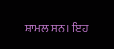ਸ਼ਾਮਲ ਸਨ। ਇਹ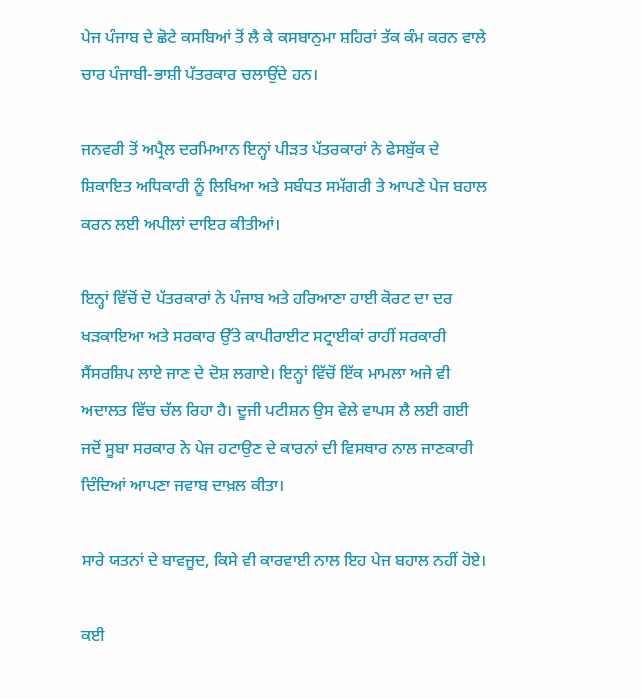ਪੇਜ ਪੰਜਾਬ ਦੇ ਛੋਟੇ ਕਸਬਿਆਂ ਤੋਂ ਲੈ ਕੇ ਕਸਬਾਨੁਮਾ ਸ਼ਹਿਰਾਂ ਤੱਕ ਕੰਮ ਕਰਨ ਵਾਲੇ ਚਾਰ ਪੰਜਾਬੀ-ਭਾਸ਼ੀ ਪੱਤਰਕਾਰ ਚਲਾਉਂਦੇ ਹਨ।

ਜਨਵਰੀ ਤੋਂ ਅਪ੍ਰੈਲ ਦਰਮਿਆਨ ਇਨ੍ਹਾਂ ਪੀੜਤ ਪੱਤਰਕਾਰਾਂ ਨੇ ਫੇਸਬੁੱਕ ਦੇ ਸ਼ਿਕਾਇਤ ਅਧਿਕਾਰੀ ਨੂੰ ਲਿਖਿਆ ਅਤੇ ਸਬੰਧਤ ਸਮੱਗਰੀ ਤੇ ਆਪਣੇ ਪੇਜ ਬਹਾਲ ਕਰਨ ਲਈ ਅਪੀਲਾਂ ਦਾਇਰ ਕੀਤੀਆਂ।

ਇਨ੍ਹਾਂ ਵਿੱਚੋਂ ਦੋ ਪੱਤਰਕਾਰਾਂ ਨੇ ਪੰਜਾਬ ਅਤੇ ਹਰਿਆਣਾ ਹਾਈ ਕੋਰਟ ਦਾ ਦਰ ਖੜਕਾਇਆ ਅਤੇ ਸਰਕਾਰ ਉੱਤੇ ਕਾਪੀਰਾਈਟ ਸਟ੍ਰਾਈਕਾਂ ਰਾਹੀਂ ਸਰਕਾਰੀ ਸੈਂਸਰਸ਼ਿਪ ਲਾਏ ਜਾਣ ਦੇ ਦੋਸ਼ ਲਗਾਏ। ਇਨ੍ਹਾਂ ਵਿੱਚੋਂ ਇੱਕ ਮਾਮਲਾ ਅਜੇ ਵੀ ਅਦਾਲਤ ਵਿੱਚ ਚੱਲ ਰਿਹਾ ਹੈ। ਦੂਜੀ ਪਟੀਸ਼ਨ ਉਸ ਵੇਲੇ ਵਾਪਸ ਲੈ ਲਈ ਗਈ ਜਦੋਂ ਸੂਬਾ ਸਰਕਾਰ ਨੇ ਪੇਜ ਹਟਾਉਣ ਦੇ ਕਾਰਨਾਂ ਦੀ ਵਿਸਥਾਰ ਨਾਲ ਜਾਣਕਾਰੀ ਦਿੰਦਿਆਂ ਆਪਣਾ ਜਵਾਬ ਦਾਖ਼ਲ ਕੀਤਾ।

ਸਾਰੇ ਯਤਨਾਂ ਦੇ ਬਾਵਜੂਦ, ਕਿਸੇ ਵੀ ਕਾਰਵਾਈ ਨਾਲ ਇਹ ਪੇਜ ਬਹਾਲ ਨਹੀਂ ਹੋਏ।

ਕਈ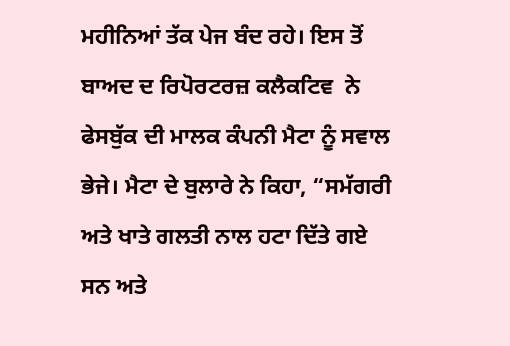ਮਹੀਨਿਆਂ ਤੱਕ ਪੇਜ ਬੰਦ ਰਹੇ। ਇਸ ਤੋਂ ਬਾਅਦ ਦ ਰਿਪੋਰਟਰਜ਼ ਕਲੈਕਟਿਵ  ਨੇ ਫੇਸਬੁੱਕ ਦੀ ਮਾਲਕ ਕੰਪਨੀ ਮੈਟਾ ਨੂੰ ਸਵਾਲ ਭੇਜੇ। ਮੈਟਾ ਦੇ ਬੁਲਾਰੇ ਨੇ ਕਿਹਾ, “ਸਮੱਗਰੀ ਅਤੇ ਖਾਤੇ ਗਲਤੀ ਨਾਲ ਹਟਾ ਦਿੱਤੇ ਗਏ ਸਨ ਅਤੇ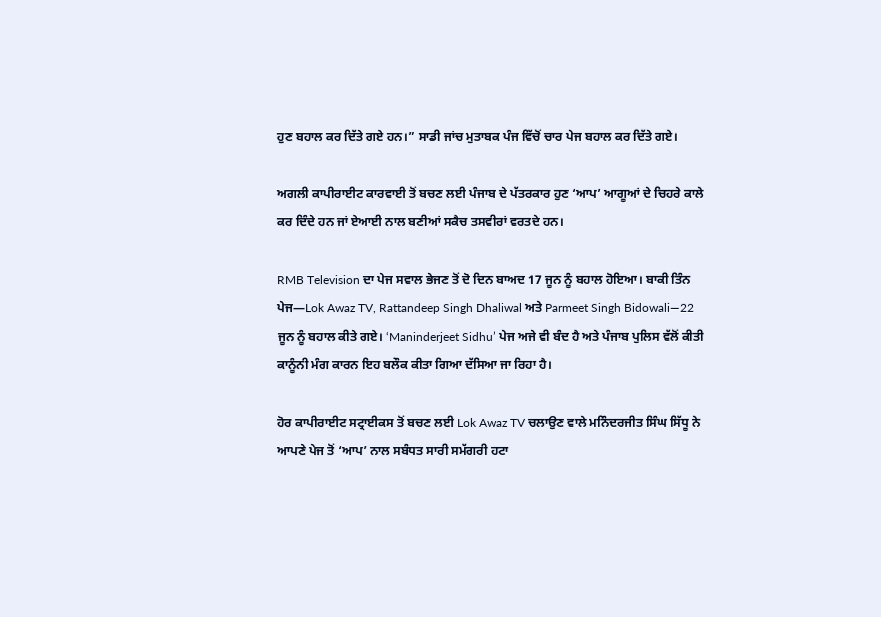ਹੁਣ ਬਹਾਲ ਕਰ ਦਿੱਤੇ ਗਏ ਹਨ।” ਸਾਡੀ ਜਾਂਚ ਮੁਤਾਬਕ ਪੰਜ ਵਿੱਚੋਂ ਚਾਰ ਪੇਜ ਬਹਾਲ ਕਰ ਦਿੱਤੇ ਗਏ।

ਅਗਲੀ ਕਾਪੀਰਾਈਟ ਕਾਰਵਾਈ ਤੋਂ ਬਚਣ ਲਈ ਪੰਜਾਬ ਦੇ ਪੱਤਰਕਾਰ ਹੁਣ ‘ਆਪ’ ਆਗੂਆਂ ਦੇ ਚਿਹਰੇ ਕਾਲੇ ਕਰ ਦਿੰਦੇ ਹਨ ਜਾਂ ਏਆਈ ਨਾਲ ਬਣੀਆਂ ਸਕੈਚ ਤਸਵੀਰਾਂ ਵਰਤਦੇ ਹਨ।

RMB Television ਦਾ ਪੇਜ ਸਵਾਲ ਭੇਜਣ ਤੋਂ ਦੋ ਦਿਨ ਬਾਅਦ 17 ਜੂਨ ਨੂੰ ਬਹਾਲ ਹੋਇਆ। ਬਾਕੀ ਤਿੰਨ ਪੇਜ—Lok Awaz TV, Rattandeep Singh Dhaliwal ਅਤੇ Parmeet Singh Bidowali—22 ਜੂਨ ਨੂੰ ਬਹਾਲ ਕੀਤੇ ਗਏ। ‘Maninderjeet Sidhu’ ਪੇਜ ਅਜੇ ਵੀ ਬੰਦ ਹੈ ਅਤੇ ਪੰਜਾਬ ਪੁਲਿਸ ਵੱਲੋਂ ਕੀਤੀ ਕਾਨੂੰਨੀ ਮੰਗ ਕਾਰਨ ਇਹ ਬਲੌਕ ਕੀਤਾ ਗਿਆ ਦੱਸਿਆ ਜਾ ਰਿਹਾ ਹੈ।

ਹੋਰ ਕਾਪੀਰਾਈਟ ਸਟ੍ਰਾਈਕਸ ਤੋਂ ਬਚਣ ਲਈ Lok Awaz TV ਚਲਾਉਣ ਵਾਲੇ ਮਨਿੰਦਰਜੀਤ ਸਿੰਘ ਸਿੱਧੂ ਨੇ ਆਪਣੇ ਪੇਜ ਤੋਂ ‘ਆਪ’ ਨਾਲ ਸਬੰਧਤ ਸਾਰੀ ਸਮੱਗਰੀ ਹਟਾ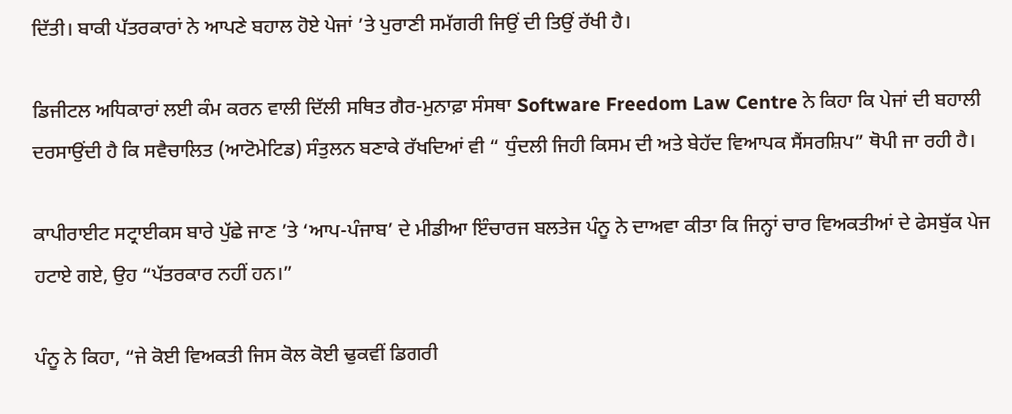ਦਿੱਤੀ। ਬਾਕੀ ਪੱਤਰਕਾਰਾਂ ਨੇ ਆਪਣੇ ਬਹਾਲ ਹੋਏ ਪੇਜਾਂ ’ਤੇ ਪੁਰਾਣੀ ਸਮੱਗਰੀ ਜਿਉਂ ਦੀ ਤਿਉਂ ਰੱਖੀ ਹੈ।

ਡਿਜੀਟਲ ਅਧਿਕਾਰਾਂ ਲਈ ਕੰਮ ਕਰਨ ਵਾਲੀ ਦਿੱਲੀ ਸਥਿਤ ਗੈਰ-ਮੁਨਾਫ਼ਾ ਸੰਸਥਾ Software Freedom Law Centre ਨੇ ਕਿਹਾ ਕਿ ਪੇਜਾਂ ਦੀ ਬਹਾਲੀ ਦਰਸਾਉਂਦੀ ਹੈ ਕਿ ਸਵੈਚਾਲਿਤ (ਆਟੋਮੇਟਿਡ) ਸੰਤੁਲਨ ਬਣਾਕੇ ਰੱਖਦਿਆਂ ਵੀ “ ਧੁੰਦਲੀ ਜਿਹੀ ਕਿਸਮ ਦੀ ਅਤੇ ਬੇਹੱਦ ਵਿਆਪਕ ਸੈਂਸਰਸ਼ਿਪ” ਥੋਪੀ ਜਾ ਰਹੀ ਹੈ।

ਕਾਪੀਰਾਈਟ ਸਟ੍ਰਾਈਕਸ ਬਾਰੇ ਪੁੱਛੇ ਜਾਣ ’ਤੇ ‘ਆਪ-ਪੰਜਾਬ’ ਦੇ ਮੀਡੀਆ ਇੰਚਾਰਜ ਬਲਤੇਜ ਪੰਨੂ ਨੇ ਦਾਅਵਾ ਕੀਤਾ ਕਿ ਜਿਨ੍ਹਾਂ ਚਾਰ ਵਿਅਕਤੀਆਂ ਦੇ ਫੇਸਬੁੱਕ ਪੇਜ ਹਟਾਏ ਗਏ, ਉਹ “ਪੱਤਰਕਾਰ ਨਹੀਂ ਹਨ।”

ਪੰਨੂ ਨੇ ਕਿਹਾ, “ਜੇ ਕੋਈ ਵਿਅਕਤੀ ਜਿਸ ਕੋਲ ਕੋਈ ਢੁਕਵੀਂ ਡਿਗਰੀ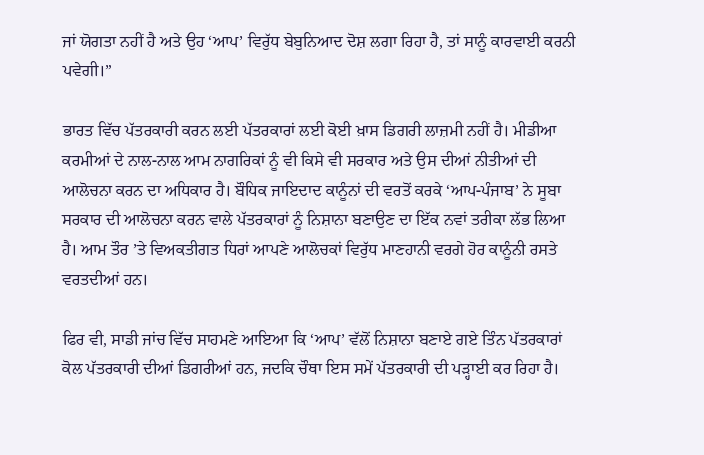ਜਾਂ ਯੋਗਤਾ ਨਹੀਂ ਹੈ ਅਤੇ ਉਹ ‘ਆਪ’ ਵਿਰੁੱਧ ਬੇਬੁਨਿਆਦ ਦੋਸ਼ ਲਗਾ ਰਿਹਾ ਹੈ, ਤਾਂ ਸਾਨੂੰ ਕਾਰਵਾਈ ਕਰਨੀ ਪਵੇਗੀ।”

ਭਾਰਤ ਵਿੱਚ ਪੱਤਰਕਾਰੀ ਕਰਨ ਲਈ ਪੱਤਰਕਾਰਾਂ ਲਈ ਕੋਈ ਖ਼ਾਸ ਡਿਗਰੀ ਲਾਜ਼ਮੀ ਨਹੀਂ ਹੈ। ਮੀਡੀਆ ਕਰਮੀਆਂ ਦੇ ਨਾਲ-ਨਾਲ ਆਮ ਨਾਗਰਿਕਾਂ ਨੂੰ ਵੀ ਕਿਸੇ ਵੀ ਸਰਕਾਰ ਅਤੇ ਉਸ ਦੀਆਂ ਨੀਤੀਆਂ ਦੀ ਆਲੋਚਨਾ ਕਰਨ ਦਾ ਅਧਿਕਾਰ ਹੈ। ਬੌਧਿਕ ਜਾਇਦਾਦ ਕਾਨੂੰਨਾਂ ਦੀ ਵਰਤੋਂ ਕਰਕੇ ‘ਆਪ-ਪੰਜਾਬ’ ਨੇ ਸੂਬਾ ਸਰਕਾਰ ਦੀ ਆਲੋਚਨਾ ਕਰਨ ਵਾਲੇ ਪੱਤਰਕਾਰਾਂ ਨੂੰ ਨਿਸ਼ਾਨਾ ਬਣਾਉਣ ਦਾ ਇੱਕ ਨਵਾਂ ਤਰੀਕਾ ਲੱਭ ਲਿਆ ਹੈ। ਆਮ ਤੌਰ ’ਤੇ ਵਿਅਕਤੀਗਤ ਧਿਰਾਂ ਆਪਣੇ ਆਲੋਚਕਾਂ ਵਿਰੁੱਧ ਮਾਣਹਾਨੀ ਵਰਗੇ ਹੋਰ ਕਾਨੂੰਨੀ ਰਸਤੇ ਵਰਤਦੀਆਂ ਹਨ।

ਫਿਰ ਵੀ, ਸਾਡੀ ਜਾਂਚ ਵਿੱਚ ਸਾਹਮਣੇ ਆਇਆ ਕਿ ‘ਆਪ’ ਵੱਲੋਂ ਨਿਸ਼ਾਨਾ ਬਣਾਏ ਗਏ ਤਿੰਨ ਪੱਤਰਕਾਰਾਂ ਕੋਲ ਪੱਤਰਕਾਰੀ ਦੀਆਂ ਡਿਗਰੀਆਂ ਹਨ, ਜਦਕਿ ਚੌਥਾ ਇਸ ਸਮੇਂ ਪੱਤਰਕਾਰੀ ਦੀ ਪੜ੍ਹਾਈ ਕਰ ਰਿਹਾ ਹੈ।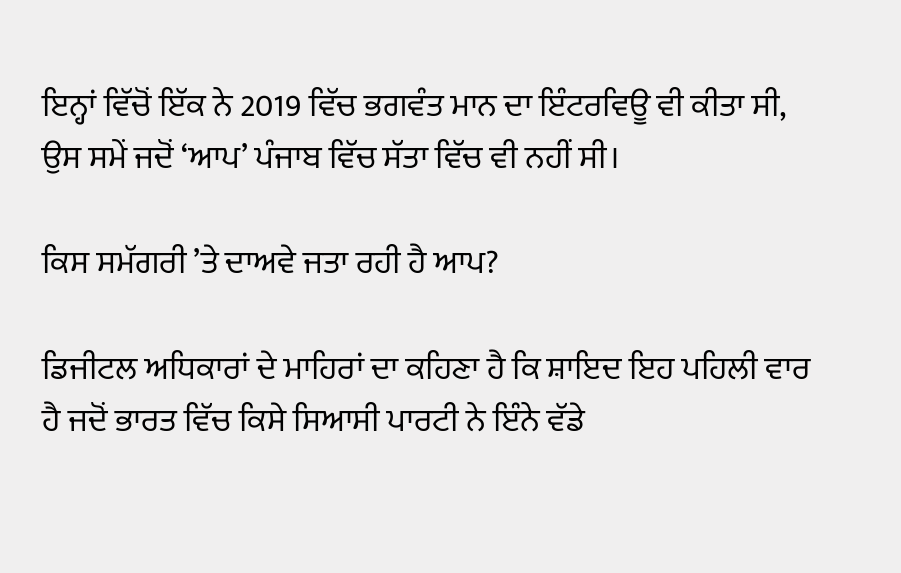ਇਨ੍ਹਾਂ ਵਿੱਚੋਂ ਇੱਕ ਨੇ 2019 ਵਿੱਚ ਭਗਵੰਤ ਮਾਨ ਦਾ ਇੰਟਰਵਿਊ ਵੀ ਕੀਤਾ ਸੀ, ਉਸ ਸਮੇਂ ਜਦੋਂ ‘ਆਪ’ ਪੰਜਾਬ ਵਿੱਚ ਸੱਤਾ ਵਿੱਚ ਵੀ ਨਹੀਂ ਸੀ।

ਕਿਸ ਸਮੱਗਰੀ ’ਤੇ ਦਾਅਵੇ ਜਤਾ ਰਹੀ ਹੈ ਆਪ?

ਡਿਜੀਟਲ ਅਧਿਕਾਰਾਂ ਦੇ ਮਾਹਿਰਾਂ ਦਾ ਕਹਿਣਾ ਹੈ ਕਿ ਸ਼ਾਇਦ ਇਹ ਪਹਿਲੀ ਵਾਰ ਹੈ ਜਦੋਂ ਭਾਰਤ ਵਿੱਚ ਕਿਸੇ ਸਿਆਸੀ ਪਾਰਟੀ ਨੇ ਇੰਨੇ ਵੱਡੇ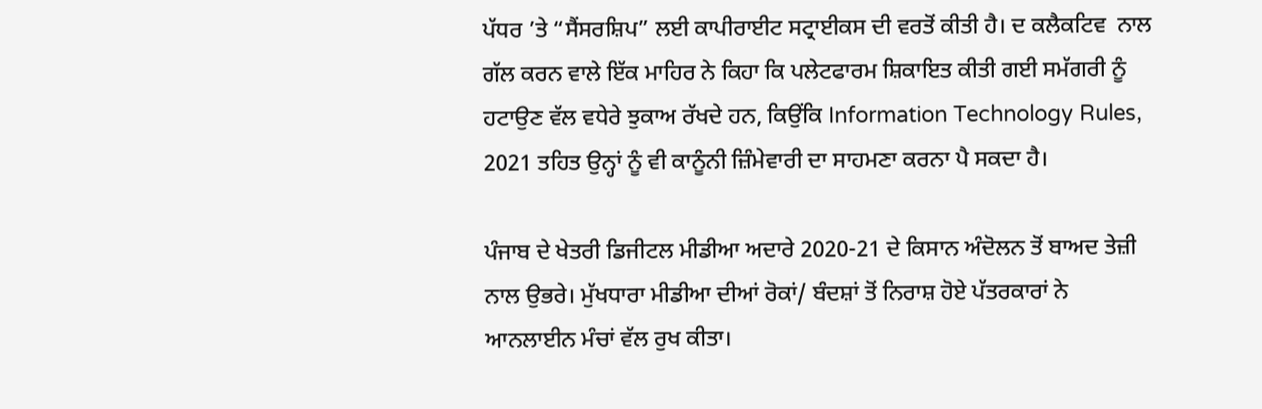ਪੱਧਰ ’ਤੇ “ਸੈਂਸਰਸ਼ਿਪ” ਲਈ ਕਾਪੀਰਾਈਟ ਸਟ੍ਰਾਈਕਸ ਦੀ ਵਰਤੋਂ ਕੀਤੀ ਹੈ। ਦ ਕਲੈਕਟਿਵ  ਨਾਲ ਗੱਲ ਕਰਨ ਵਾਲੇ ਇੱਕ ਮਾਹਿਰ ਨੇ ਕਿਹਾ ਕਿ ਪਲੇਟਫਾਰਮ ਸ਼ਿਕਾਇਤ ਕੀਤੀ ਗਈ ਸਮੱਗਰੀ ਨੂੰ ਹਟਾਉਣ ਵੱਲ ਵਧੇਰੇ ਝੁਕਾਅ ਰੱਖਦੇ ਹਨ, ਕਿਉਂਕਿ Information Technology Rules, 2021 ਤਹਿਤ ਉਨ੍ਹਾਂ ਨੂੰ ਵੀ ਕਾਨੂੰਨੀ ਜ਼ਿੰਮੇਵਾਰੀ ਦਾ ਸਾਹਮਣਾ ਕਰਨਾ ਪੈ ਸਕਦਾ ਹੈ।

ਪੰਜਾਬ ਦੇ ਖੇਤਰੀ ਡਿਜੀਟਲ ਮੀਡੀਆ ਅਦਾਰੇ 2020-21 ਦੇ ਕਿਸਾਨ ਅੰਦੋਲਨ ਤੋਂ ਬਾਅਦ ਤੇਜ਼ੀ ਨਾਲ ਉਭਰੇ। ਮੁੱਖਧਾਰਾ ਮੀਡੀਆ ਦੀਆਂ ਰੋਕਾਂ/ ਬੰਦਸ਼ਾਂ ਤੋਂ ਨਿਰਾਸ਼ ਹੋਏ ਪੱਤਰਕਾਰਾਂ ਨੇ ਆਨਲਾਈਨ ਮੰਚਾਂ ਵੱਲ ਰੁਖ ਕੀਤਾ।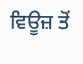ਵਿਊਜ਼ ਤੋਂ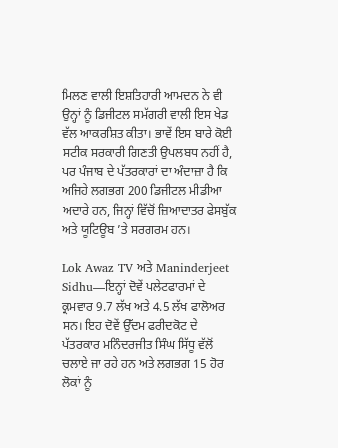ਮਿਲਣ ਵਾਲੀ ਇਸ਼ਤਿਹਾਰੀ ਆਮਦਨ ਨੇ ਵੀ ਉਨ੍ਹਾਂ ਨੂੰ ਡਿਜੀਟਲ ਸਮੱਗਰੀ ਵਾਲੀ ਇਸ ਖੇਡ ਵੱਲ ਆਕਰਸ਼ਿਤ ਕੀਤਾ। ਭਾਵੇਂ ਇਸ ਬਾਰੇ ਕੋਈ ਸਟੀਕ ਸਰਕਾਰੀ ਗਿਣਤੀ ਉਪਲਬਧ ਨਹੀਂ ਹੈ, ਪਰ ਪੰਜਾਬ ਦੇ ਪੱਤਰਕਾਰਾਂ ਦਾ ਅੰਦਾਜ਼ਾ ਹੈ ਕਿ ਅਜਿਹੇ ਲਗਭਗ 200 ਡਿਜੀਟਲ ਮੀਡੀਆ ਅਦਾਰੇ ਹਨ, ਜਿਨ੍ਹਾਂ ਵਿੱਚੋਂ ਜ਼ਿਆਦਾਤਰ ਫੇਸਬੁੱਕ ਅਤੇ ਯੂਟਿਊਬ ’ਤੇ ਸਰਗਰਮ ਹਨ।

Lok Awaz TV ਅਤੇ Maninderjeet Sidhu—ਇਨ੍ਹਾਂ ਦੋਵੇਂ ਪਲੇਟਫਾਰਮਾਂ ਦੇ ਕ੍ਰਮਵਾਰ 9.7 ਲੱਖ ਅਤੇ 4.5 ਲੱਖ ਫਾਲੋਅਰ ਸਨ। ਇਹ ਦੋਵੇਂ ਉੱਦਮ ਫਰੀਦਕੋਟ ਦੇ ਪੱਤਰਕਾਰ ਮਨਿੰਦਰਜੀਤ ਸਿੰਘ ਸਿੱਧੂ ਵੱਲੋਂ ਚਲਾਏ ਜਾ ਰਹੇ ਹਨ ਅਤੇ ਲਗਭਗ 15 ਹੋਰ ਲੋਕਾਂ ਨੂੰ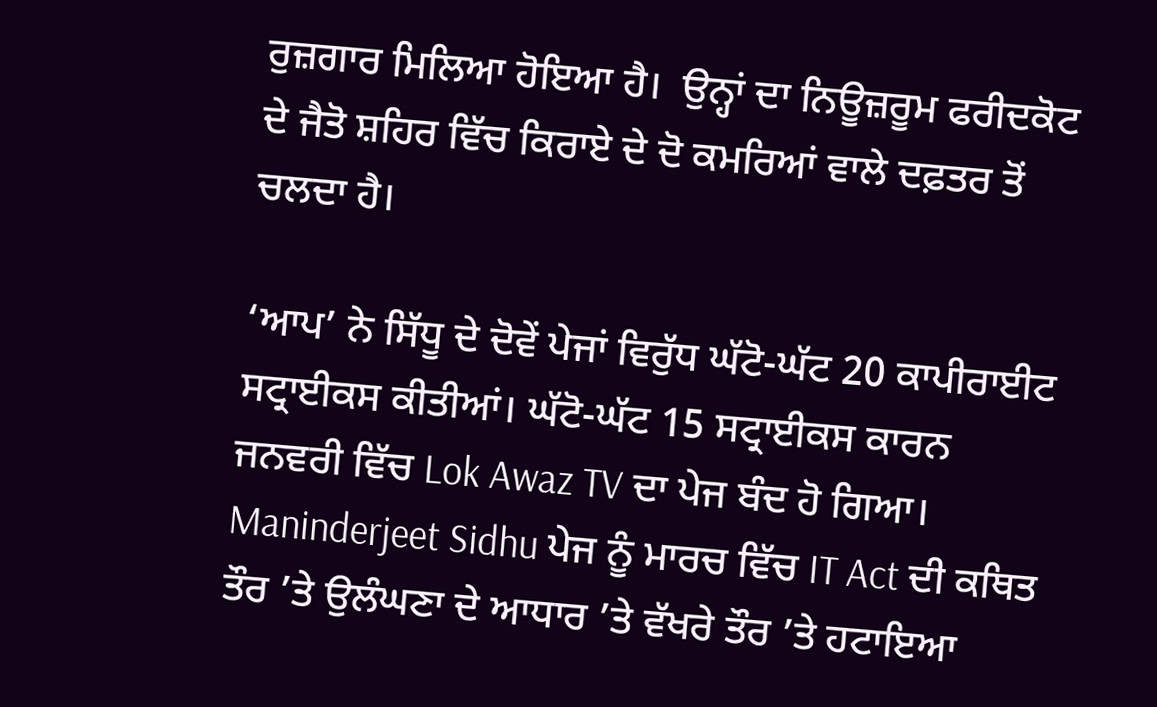ਰੁਜ਼ਗਾਰ ਮਿਲਿਆ ਹੋਇਆ ਹੈ।  ਉਨ੍ਹਾਂ ਦਾ ਨਿਊਜ਼ਰੂਮ ਫਰੀਦਕੋਟ ਦੇ ਜੈਤੋ ਸ਼ਹਿਰ ਵਿੱਚ ਕਿਰਾਏ ਦੇ ਦੋ ਕਮਰਿਆਂ ਵਾਲੇ ਦਫ਼ਤਰ ਤੋਂ ਚਲਦਾ ਹੈ।

‘ਆਪ’ ਨੇ ਸਿੱਧੂ ਦੇ ਦੋਵੇਂ ਪੇਜਾਂ ਵਿਰੁੱਧ ਘੱਟੋ-ਘੱਟ 20 ਕਾਪੀਰਾਈਟ ਸਟ੍ਰਾਈਕਸ ਕੀਤੀਆਂ। ਘੱਟੋ-ਘੱਟ 15 ਸਟ੍ਰਾਈਕਸ ਕਾਰਨ ਜਨਵਰੀ ਵਿੱਚ Lok Awaz TV ਦਾ ਪੇਜ ਬੰਦ ਹੋ ਗਿਆ। Maninderjeet Sidhu ਪੇਜ ਨੂੰ ਮਾਰਚ ਵਿੱਚ IT Act ਦੀ ਕਥਿਤ ਤੌਰ ’ਤੇ ਉਲੰਘਣਾ ਦੇ ਆਧਾਰ ’ਤੇ ਵੱਖਰੇ ਤੌਰ ’ਤੇ ਹਟਾਇਆ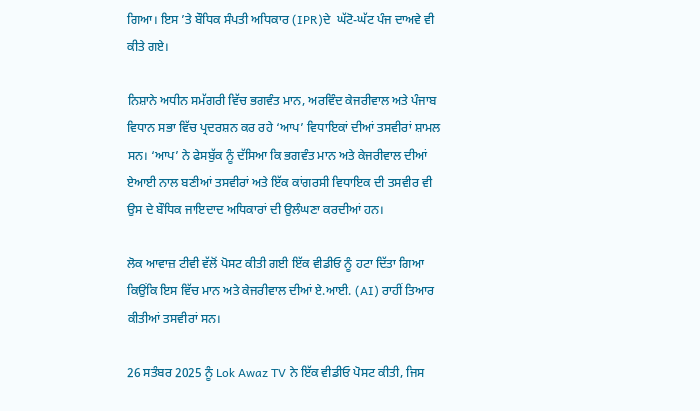ਗਿਆ। ਇਸ ’ਤੇ ਬੌਧਿਕ ਸੰਪਤੀ ਅਧਿਕਾਰ (IPR)ਦੇ  ਘੱਟੋ-ਘੱਟ ਪੰਜ ਦਾਅਵੇ ਵੀ ਕੀਤੇ ਗਏ।

ਨਿਸ਼ਾਨੇ ਅਧੀਨ ਸਮੱਗਰੀ ਵਿੱਚ ਭਗਵੰਤ ਮਾਨ, ਅਰਵਿੰਦ ਕੇਜਰੀਵਾਲ ਅਤੇ ਪੰਜਾਬ ਵਿਧਾਨ ਸਭਾ ਵਿੱਚ ਪ੍ਰਦਰਸ਼ਨ ਕਰ ਰਹੇ ‘ਆਪ’ ਵਿਧਾਇਕਾਂ ਦੀਆਂ ਤਸਵੀਰਾਂ ਸ਼ਾਮਲ ਸਨ। ‘ਆਪ’ ਨੇ ਫੇਸਬੁੱਕ ਨੂੰ ਦੱਸਿਆ ਕਿ ਭਗਵੰਤ ਮਾਨ ਅਤੇ ਕੇਜਰੀਵਾਲ ਦੀਆਂ ਏਆਈ ਨਾਲ ਬਣੀਆਂ ਤਸਵੀਰਾਂ ਅਤੇ ਇੱਕ ਕਾਂਗਰਸੀ ਵਿਧਾਇਕ ਦੀ ਤਸਵੀਰ ਵੀ ਉਸ ਦੇ ਬੌਧਿਕ ਜਾਇਦਾਦ ਅਧਿਕਾਰਾਂ ਦੀ ਉਲੰਘਣਾ ਕਰਦੀਆਂ ਹਨ।

ਲੋਕ ਆਵਾਜ਼ ਟੀਵੀ ਵੱਲੋਂ ਪੋਸਟ ਕੀਤੀ ਗਈ ਇੱਕ ਵੀਡੀਓ ਨੂੰ ਹਟਾ ਦਿੱਤਾ ਗਿਆ ਕਿਉਂਕਿ ਇਸ ਵਿੱਚ ਮਾਨ ਅਤੇ ਕੇਜਰੀਵਾਲ ਦੀਆਂ ਏ.ਆਈ. (AI) ਰਾਹੀਂ ਤਿਆਰ ਕੀਤੀਆਂ ਤਸਵੀਰਾਂ ਸਨ।

26 ਸਤੰਬਰ 2025 ਨੂੰ Lok Awaz TV ਨੇ ਇੱਕ ਵੀਡੀਓ ਪੋਸਟ ਕੀਤੀ, ਜਿਸ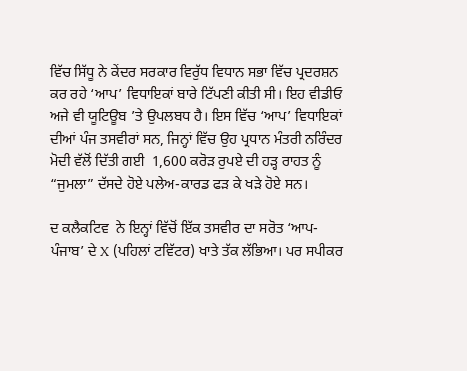ਵਿੱਚ ਸਿੱਧੂ ਨੇ ਕੇਂਦਰ ਸਰਕਾਰ ਵਿਰੁੱਧ ਵਿਧਾਨ ਸਭਾ ਵਿੱਚ ਪ੍ਰਦਰਸ਼ਨ ਕਰ ਰਹੇ ‘ਆਪ’ ਵਿਧਾਇਕਾਂ ਬਾਰੇ ਟਿੱਪਣੀ ਕੀਤੀ ਸੀ। ਇਹ ਵੀਡੀਓ ਅਜੇ ਵੀ ਯੂਟਿਊਬ ’ਤੇ ਉਪਲਬਧ ਹੈ। ਇਸ ਵਿੱਚ ‘ਆਪ’ ਵਿਧਾਇਕਾਂ ਦੀਆਂ ਪੰਜ ਤਸਵੀਰਾਂ ਸਨ, ਜਿਨ੍ਹਾਂ ਵਿੱਚ ਉਹ ਪ੍ਰਧਾਨ ਮੰਤਰੀ ਨਰਿੰਦਰ ਮੋਦੀ ਵੱਲੋਂ ਦਿੱਤੀ ਗਈ  1,600 ਕਰੋੜ ਰੁਪਏ ਦੀ ਹੜ੍ਹ ਰਾਹਤ ਨੂੰ “ਜੁਮਲਾ” ਦੱਸਦੇ ਹੋਏ ਪਲੇਅ-ਕਾਰਡ ਫੜ ਕੇ ਖੜੇ ਹੋਏ ਸਨ।

ਦ ਕਲੈਕਟਿਵ  ਨੇ ਇਨ੍ਹਾਂ ਵਿੱਚੋਂ ਇੱਕ ਤਸਵੀਰ ਦਾ ਸਰੋਤ ‘ਆਪ-ਪੰਜਾਬ’ ਦੇ X (ਪਹਿਲਾਂ ਟਵਿੱਟਰ) ਖਾਤੇ ਤੱਕ ਲੱਭਿਆ। ਪਰ ਸਪੀਕਰ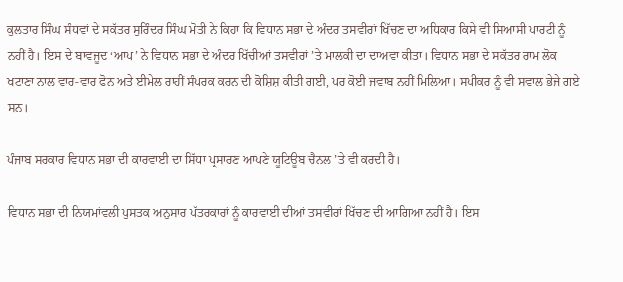ਕੁਲਤਾਰ ਸਿੰਘ ਸੰਧਵਾਂ ਦੇ ਸਕੱਤਰ ਸੁਰਿੰਦਰ ਸਿੰਘ ਮੋਤੀ ਨੇ ਕਿਹਾ ਕਿ ਵਿਧਾਨ ਸਭਾ ਦੇ ਅੰਦਰ ਤਸਵੀਰਾਂ ਖਿੱਚਣ ਦਾ ਅਧਿਕਾਰ ਕਿਸੇ ਵੀ ਸਿਆਸੀ ਪਾਰਟੀ ਨੂੰ ਨਹੀਂ ਹੈ। ਇਸ ਦੇ ਬਾਵਜੂਦ ‘ਆਪ’ ਨੇ ਵਿਧਾਨ ਸਭਾ ਦੇ ਅੰਦਰ ਖਿੱਚੀਆਂ ਤਸਵੀਰਾਂ ’ਤੇ ਮਾਲਕੀ ਦਾ ਦਾਅਵਾ ਕੀਤਾ। ਵਿਧਾਨ ਸਭਾ ਦੇ ਸਕੱਤਰ ਰਾਮ ਲੋਕ ਖਟਾਣਾ ਨਾਲ ਵਾਰ-ਵਾਰ ਫੋਨ ਅਤੇ ਈਮੇਲ ਰਾਹੀਂ ਸੰਪਰਕ ਕਰਨ ਦੀ ਕੋਸ਼ਿਸ਼ ਕੀਤੀ ਗਈ, ਪਰ ਕੋਈ ਜਵਾਬ ਨਹੀਂ ਮਿਲਿਆ। ਸਪੀਕਰ ਨੂੰ ਵੀ ਸਵਾਲ ਭੇਜੇ ਗਏ ਸਨ।

ਪੰਜਾਬ ਸਰਕਾਰ ਵਿਧਾਨ ਸਭਾ ਦੀ ਕਾਰਵਾਈ ਦਾ ਸਿੱਧਾ ਪ੍ਰਸਾਰਣ ਆਪਣੇ ਯੂਟਿਊਬ ਚੈਨਲ ’ਤੇ ਵੀ ਕਰਦੀ ਹੈ।

ਵਿਧਾਨ ਸਭਾ ਦੀ ਨਿਯਮਾਂਵਲੀ ਪੁਸਤਕ ਅਨੁਸਾਰ ਪੱਤਰਕਾਰਾਂ ਨੂੰ ਕਾਰਵਾਈ ਦੀਆਂ ਤਸਵੀਰਾਂ ਖਿੱਚਣ ਦੀ ਆਗਿਆ ਨਹੀਂ ਹੈ। ਇਸ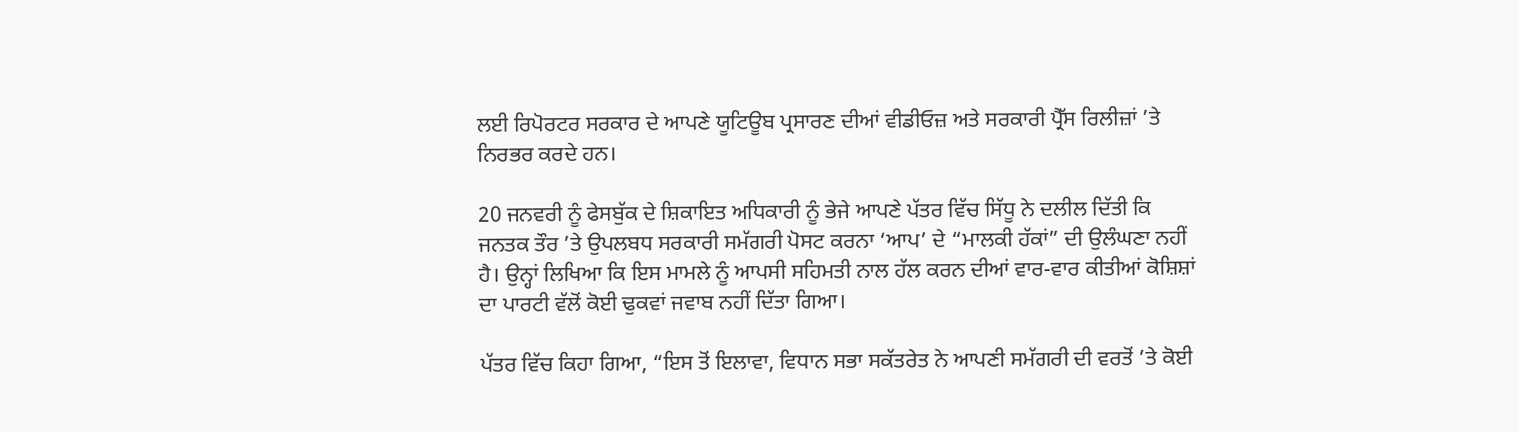ਲਈ ਰਿਪੋਰਟਰ ਸਰਕਾਰ ਦੇ ਆਪਣੇ ਯੂਟਿਊਬ ਪ੍ਰਸਾਰਣ ਦੀਆਂ ਵੀਡੀਓਜ਼ ਅਤੇ ਸਰਕਾਰੀ ਪ੍ਰੈੱਸ ਰਿਲੀਜ਼ਾਂ ’ਤੇ ਨਿਰਭਰ ਕਰਦੇ ਹਨ।

20 ਜਨਵਰੀ ਨੂੰ ਫੇਸਬੁੱਕ ਦੇ ਸ਼ਿਕਾਇਤ ਅਧਿਕਾਰੀ ਨੂੰ ਭੇਜੇ ਆਪਣੇ ਪੱਤਰ ਵਿੱਚ ਸਿੱਧੂ ਨੇ ਦਲੀਲ ਦਿੱਤੀ ਕਿ ਜਨਤਕ ਤੌਰ ’ਤੇ ਉਪਲਬਧ ਸਰਕਾਰੀ ਸਮੱਗਰੀ ਪੋਸਟ ਕਰਨਾ ‘ਆਪ’ ਦੇ “ਮਾਲਕੀ ਹੱਕਾਂ” ਦੀ ਉਲੰਘਣਾ ਨਹੀਂ ਹੈ। ਉਨ੍ਹਾਂ ਲਿਖਿਆ ਕਿ ਇਸ ਮਾਮਲੇ ਨੂੰ ਆਪਸੀ ਸਹਿਮਤੀ ਨਾਲ ਹੱਲ ਕਰਨ ਦੀਆਂ ਵਾਰ-ਵਾਰ ਕੀਤੀਆਂ ਕੋਸ਼ਿਸ਼ਾਂ ਦਾ ਪਾਰਟੀ ਵੱਲੋਂ ਕੋਈ ਢੁਕਵਾਂ ਜਵਾਬ ਨਹੀਂ ਦਿੱਤਾ ਗਿਆ।

ਪੱਤਰ ਵਿੱਚ ਕਿਹਾ ਗਿਆ, “ਇਸ ਤੋਂ ਇਲਾਵਾ, ਵਿਧਾਨ ਸਭਾ ਸਕੱਤਰੇਤ ਨੇ ਆਪਣੀ ਸਮੱਗਰੀ ਦੀ ਵਰਤੋਂ ’ਤੇ ਕੋਈ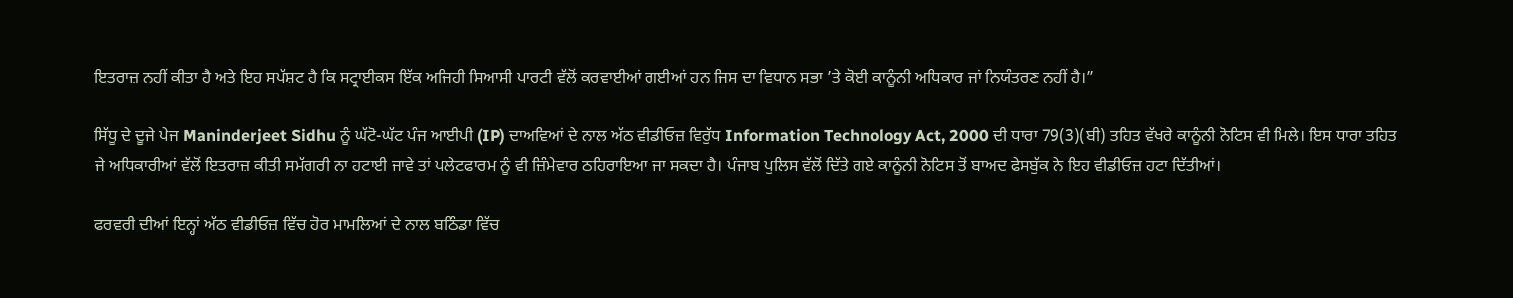ਇਤਰਾਜ਼ ਨਹੀਂ ਕੀਤਾ ਹੈ ਅਤੇ ਇਹ ਸਪੱਸ਼ਟ ਹੈ ਕਿ ਸਟ੍ਰਾਈਕਸ ਇੱਕ ਅਜਿਹੀ ਸਿਆਸੀ ਪਾਰਟੀ ਵੱਲੋਂ ਕਰਵਾਈਆਂ ਗਈਆਂ ਹਨ ਜਿਸ ਦਾ ਵਿਧਾਨ ਸਭਾ ’ਤੇ ਕੋਈ ਕਾਨੂੰਨੀ ਅਧਿਕਾਰ ਜਾਂ ਨਿਯੰਤਰਣ ਨਹੀਂ ਹੈ।”

ਸਿੱਧੂ ਦੇ ਦੂਜੇ ਪੇਜ Maninderjeet Sidhu ਨੂੰ ਘੱਟੋ-ਘੱਟ ਪੰਜ ਆਈਪੀ (IP) ਦਾਅਵਿਆਂ ਦੇ ਨਾਲ ਅੱਠ ਵੀਡੀਓਜ਼ ਵਿਰੁੱਧ Information Technology Act, 2000 ਦੀ ਧਾਰਾ 79(3)(ਬੀ) ਤਹਿਤ ਵੱਖਰੇ ਕਾਨੂੰਨੀ ਨੋਟਿਸ ਵੀ ਮਿਲੇ। ਇਸ ਧਾਰਾ ਤਹਿਤ ਜੇ ਅਧਿਕਾਰੀਆਂ ਵੱਲੋਂ ਇਤਰਾਜ਼ ਕੀਤੀ ਸਮੱਗਰੀ ਨਾ ਹਟਾਈ ਜਾਵੇ ਤਾਂ ਪਲੇਟਫਾਰਮ ਨੂੰ ਵੀ ਜ਼ਿੰਮੇਵਾਰ ਠਹਿਰਾਇਆ ਜਾ ਸਕਦਾ ਹੈ। ਪੰਜਾਬ ਪੁਲਿਸ ਵੱਲੋਂ ਦਿੱਤੇ ਗਏ ਕਾਨੂੰਨੀ ਨੋਟਿਸ ਤੋਂ ਬਾਅਦ ਫੇਸਬੁੱਕ ਨੇ ਇਹ ਵੀਡੀਓਜ਼ ਹਟਾ ਦਿੱਤੀਆਂ।

ਫਰਵਰੀ ਦੀਆਂ ਇਨ੍ਹਾਂ ਅੱਠ ਵੀਡੀਓਜ਼ ਵਿੱਚ ਹੋਰ ਮਾਮਲਿਆਂ ਦੇ ਨਾਲ ਬਠਿੰਡਾ ਵਿੱਚ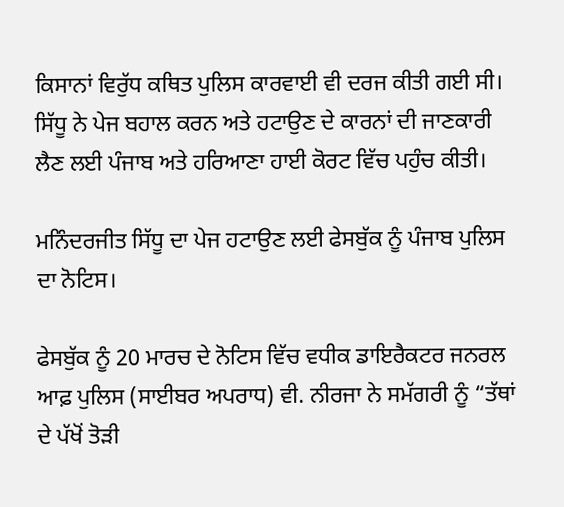ਕਿਸਾਨਾਂ ਵਿਰੁੱਧ ਕਥਿਤ ਪੁਲਿਸ ਕਾਰਵਾਈ ਵੀ ਦਰਜ ਕੀਤੀ ਗਈ ਸੀ। ਸਿੱਧੂ ਨੇ ਪੇਜ ਬਹਾਲ ਕਰਨ ਅਤੇ ਹਟਾਉਣ ਦੇ ਕਾਰਨਾਂ ਦੀ ਜਾਣਕਾਰੀ ਲੈਣ ਲਈ ਪੰਜਾਬ ਅਤੇ ਹਰਿਆਣਾ ਹਾਈ ਕੋਰਟ ਵਿੱਚ ਪਹੁੰਚ ਕੀਤੀ।

ਮਨਿੰਦਰਜੀਤ ਸਿੱਧੂ ਦਾ ਪੇਜ ਹਟਾਉਣ ਲਈ ਫੇਸਬੁੱਕ ਨੂੰ ਪੰਜਾਬ ਪੁਲਿਸ ਦਾ ਨੋਟਿਸ।

ਫੇਸਬੁੱਕ ਨੂੰ 20 ਮਾਰਚ ਦੇ ਨੋਟਿਸ ਵਿੱਚ ਵਧੀਕ ਡਾਇਰੈਕਟਰ ਜਨਰਲ ਆਫ਼ ਪੁਲਿਸ (ਸਾਈਬਰ ਅਪਰਾਧ) ਵੀ. ਨੀਰਜਾ ਨੇ ਸਮੱਗਰੀ ਨੂੰ “ਤੱਥਾਂ ਦੇ ਪੱਖੋਂ ਤੋੜੀ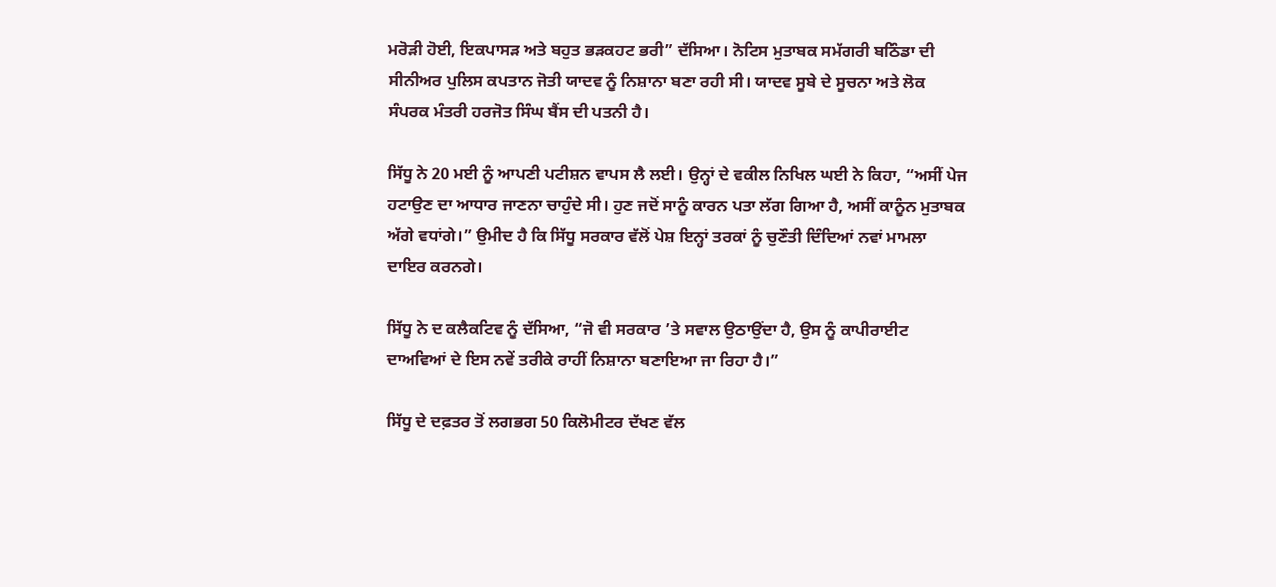ਮਰੋੜੀ ਹੋਈ, ਇਕਪਾਸੜ ਅਤੇ ਬਹੁਤ ਭੜਕਹਟ ਭਰੀ” ਦੱਸਿਆ। ਨੋਟਿਸ ਮੁਤਾਬਕ ਸਮੱਗਰੀ ਬਠਿੰਡਾ ਦੀ ਸੀਨੀਅਰ ਪੁਲਿਸ ਕਪਤਾਨ ਜੋਤੀ ਯਾਦਵ ਨੂੰ ਨਿਸ਼ਾਨਾ ਬਣਾ ਰਹੀ ਸੀ। ਯਾਦਵ ਸੂਬੇ ਦੇ ਸੂਚਨਾ ਅਤੇ ਲੋਕ ਸੰਪਰਕ ਮੰਤਰੀ ਹਰਜੋਤ ਸਿੰਘ ਬੈਂਸ ਦੀ ਪਤਨੀ ਹੈ।

ਸਿੱਧੂ ਨੇ 20 ਮਈ ਨੂੰ ਆਪਣੀ ਪਟੀਸ਼ਨ ਵਾਪਸ ਲੈ ਲਈ। ਉਨ੍ਹਾਂ ਦੇ ਵਕੀਲ ਨਿਖਿਲ ਘਈ ਨੇ ਕਿਹਾ, “ਅਸੀਂ ਪੇਜ ਹਟਾਉਣ ਦਾ ਆਧਾਰ ਜਾਣਨਾ ਚਾਹੁੰਦੇ ਸੀ। ਹੁਣ ਜਦੋਂ ਸਾਨੂੰ ਕਾਰਨ ਪਤਾ ਲੱਗ ਗਿਆ ਹੈ, ਅਸੀਂ ਕਾਨੂੰਨ ਮੁਤਾਬਕ ਅੱਗੇ ਵਧਾਂਗੇ।” ਉਮੀਦ ਹੈ ਕਿ ਸਿੱਧੂ ਸਰਕਾਰ ਵੱਲੋਂ ਪੇਸ਼ ਇਨ੍ਹਾਂ ਤਰਕਾਂ ਨੂੰ ਚੁਣੌਤੀ ਦਿੰਦਿਆਂ ਨਵਾਂ ਮਾਮਲਾ ਦਾਇਰ ਕਰਨਗੇ।

ਸਿੱਧੂ ਨੇ ਦ ਕਲੈਕਟਿਵ ਨੂੰ ਦੱਸਿਆ, “ਜੋ ਵੀ ਸਰਕਾਰ ’ਤੇ ਸਵਾਲ ਉਠਾਉਂਦਾ ਹੈ, ਉਸ ਨੂੰ ਕਾਪੀਰਾਈਟ ਦਾਅਵਿਆਂ ਦੇ ਇਸ ਨਵੇਂ ਤਰੀਕੇ ਰਾਹੀਂ ਨਿਸ਼ਾਨਾ ਬਣਾਇਆ ਜਾ ਰਿਹਾ ਹੈ।”

ਸਿੱਧੂ ਦੇ ਦਫ਼ਤਰ ਤੋਂ ਲਗਭਗ 50 ਕਿਲੋਮੀਟਰ ਦੱਖਣ ਵੱਲ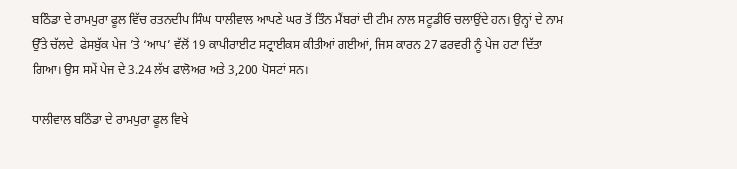ਬਠਿੰਡਾ ਦੇ ਰਾਮਪੁਰਾ ਫੂਲ ਵਿੱਚ ਰਤਨਦੀਪ ਸਿੰਘ ਧਾਲੀਵਾਲ ਆਪਣੇ ਘਰ ਤੋਂ ਤਿੰਨ ਮੈਂਬਰਾਂ ਦੀ ਟੀਮ ਨਾਲ ਸਟੂਡੀਓ ਚਲਾਉਂਦੇ ਹਨ। ਉਨ੍ਹਾਂ ਦੇ ਨਾਮ ਉੱਤੇ ਚੱਲਦੇ  ਫੇਸਬੁੱਕ ਪੇਜ ’ਤੇ ‘ਆਪ’ ਵੱਲੋਂ 19 ਕਾਪੀਰਾਈਟ ਸਟ੍ਰਾਈਕਸ ਕੀਤੀਆਂ ਗਈਆਂ, ਜਿਸ ਕਾਰਨ 27 ਫਰਵਰੀ ਨੂੰ ਪੇਜ ਹਟਾ ਦਿੱਤਾ ਗਿਆ। ਉਸ ਸਮੇਂ ਪੇਜ ਦੇ 3.24 ਲੱਖ ਫਾਲੋਅਰ ਅਤੇ 3,200 ਪੋਸਟਾਂ ਸਨ।

ਧਾਲੀਵਾਲ ਬਠਿੰਡਾ ਦੇ ਰਾਮਪੁਰਾ ਫੂਲ ਵਿਖੇ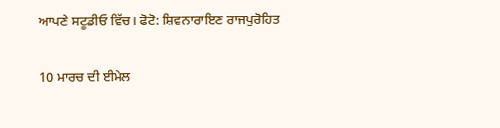ਆਪਣੇ ਸਟੂਡੀਓ ਵਿੱਚ। ਫੋਟੋ: ਸ਼ਿਵਨਾਰਾਇਣ ਰਾਜਪੁਰੋਹਿਤ

10 ਮਾਰਚ ਦੀ ਈਮੇਲ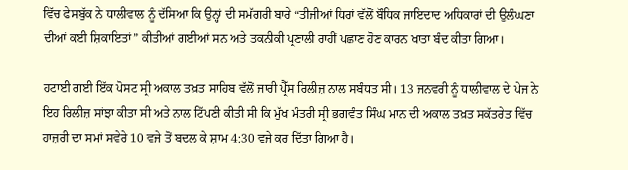ਵਿੱਚ ਫੇਸਬੁੱਕ ਨੇ ਧਾਲੀਵਾਲ ਨੂੰ ਦੱਸਿਆ ਕਿ ਉਨ੍ਹਾਂ ਦੀ ਸਮੱਗਰੀ ਬਾਰੇ “ਤੀਜੀਆਂ ਧਿਰਾਂ ਵੱਲੋਂ ਬੌਧਿਕ ਜਾਇਦਾਦ ਅਧਿਕਾਰਾਂ ਦੀ ਉਲੰਘਣਾ ਦੀਆਂ ਕਈ ਸ਼ਿਕਾਇਤਾਂ” ਕੀਤੀਆਂ ਗਈਆਂ ਸਨ ਅਤੇ ਤਕਨੀਕੀ ਪ੍ਰਣਾਲੀ ਰਾਹੀਂ ਪਛਾਣ ਹੋਣ ਕਾਰਨ ਖਾਤਾ ਬੰਦ ਕੀਤਾ ਗਿਆ।

ਹਟਾਈ ਗਈ ਇੱਕ ਪੋਸਟ ਸ੍ਰੀ ਅਕਾਲ ਤਖ਼ਤ ਸਾਹਿਬ ਵੱਲੋਂ ਜਾਰੀ ਪ੍ਰੈੱਸ ਰਿਲੀਜ਼ ਨਾਲ ਸਬੰਧਤ ਸੀ। 13 ਜਨਵਰੀ ਨੂੰ ਧਾਲੀਵਾਲ ਦੇ ਪੇਜ ਨੇ ਇਹ ਰਿਲੀਜ਼ ਸਾਂਝਾ ਕੀਤਾ ਸੀ ਅਤੇ ਨਾਲ ਟਿੱਪਣੀ ਕੀਤੀ ਸੀ ਕਿ ਮੁੱਖ ਮੰਤਰੀ ਸ੍ਰੀ ਭਗਵੰਤ ਸਿੰਘ ਮਾਨ ਦੀ ਅਕਾਲ ਤਖ਼ਤ ਸਕੱਤਰੇਤ ਵਿੱਚ ਹਾਜ਼ਰੀ ਦਾ ਸਮਾਂ ਸਵੇਰੇ 10 ਵਜੇ ਤੋਂ ਬਦਲ ਕੇ ਸ਼ਾਮ 4:30 ਵਜੇ ਕਰ ਦਿੱਤਾ ਗਿਆ ਹੈ।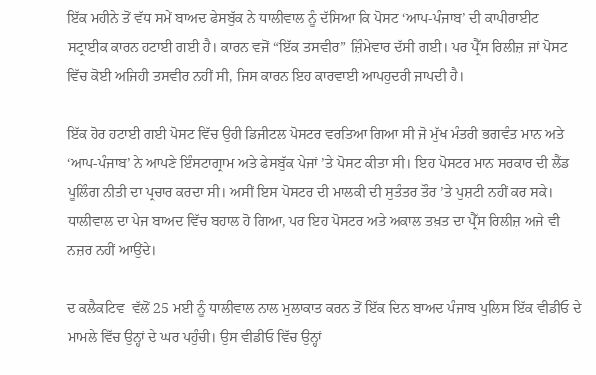ਇੱਕ ਮਹੀਨੇ ਤੋਂ ਵੱਧ ਸਮੇਂ ਬਾਅਦ ਫੇਸਬੁੱਕ ਨੇ ਧਾਲੀਵਾਲ ਨੂੰ ਦੱਸਿਆ ਕਿ ਪੋਸਟ ‘ਆਪ-ਪੰਜਾਬ’ ਦੀ ਕਾਪੀਰਾਈਟ ਸਟ੍ਰਾਈਕ ਕਾਰਨ ਹਟਾਈ ਗਈ ਹੈ। ਕਾਰਨ ਵਜੋਂ “ਇੱਕ ਤਸਵੀਰ” ਜ਼ਿੰਮੇਵਾਰ ਦੱਸੀ ਗਈ। ਪਰ ਪ੍ਰੈੱਸ ਰਿਲੀਜ਼ ਜਾਂ ਪੋਸਟ ਵਿੱਚ ਕੋਈ ਅਜਿਹੀ ਤਸਵੀਰ ਨਹੀਂ ਸੀ, ਜਿਸ ਕਾਰਨ ਇਹ ਕਾਰਵਾਈ ਆਪਹੁਦਰੀ ਜਾਪਦੀ ਹੈ।

ਇੱਕ ਹੋਰ ਹਟਾਈ ਗਈ ਪੋਸਟ ਵਿੱਚ ਉਹੀ ਡਿਜੀਟਲ ਪੋਸਟਰ ਵਰਤਿਆ ਗਿਆ ਸੀ ਜੋ ਮੁੱਖ ਮੰਤਰੀ ਭਗਵੰਤ ਮਾਨ ਅਤੇ ‘ਆਪ-ਪੰਜਾਬ’ ਨੇ ਆਪਣੇ ਇੰਸਟਾਗ੍ਰਾਮ ਅਤੇ ਫੇਸਬੁੱਕ ਪੇਜਾਂ ’ਤੇ ਪੋਸਟ ਕੀਤਾ ਸੀ। ਇਹ ਪੋਸਟਰ ਮਾਨ ਸਰਕਾਰ ਦੀ ਲੈਂਡ ਪੂਲਿੰਗ ਨੀਤੀ ਦਾ ਪ੍ਰਚਾਰ ਕਰਦਾ ਸੀ। ਅਸੀਂ ਇਸ ਪੋਸਟਰ ਦੀ ਮਾਲਕੀ ਦੀ ਸੁਤੰਤਰ ਤੌਰ ’ਤੇ ਪੁਸ਼ਟੀ ਨਹੀਂ ਕਰ ਸਕੇ। ਧਾਲੀਵਾਲ ਦਾ ਪੇਜ ਬਾਅਦ ਵਿੱਚ ਬਹਾਲ ਹੋ ਗਿਆ, ਪਰ ਇਹ ਪੋਸਟਰ ਅਤੇ ਅਕਾਲ ਤਖ਼ਤ ਦਾ ਪ੍ਰੈੱਸ ਰਿਲੀਜ਼ ਅਜੇ ਵੀ ਨਜ਼ਰ ਨਹੀਂ ਆਉਂਦੇ।

ਦ ਕਲੈਕਟਿਵ  ਵੱਲੋਂ 25 ਮਈ ਨੂੰ ਧਾਲੀਵਾਲ ਨਾਲ ਮੁਲਾਕਾਤ ਕਰਨ ਤੋਂ ਇੱਕ ਦਿਨ ਬਾਅਦ ਪੰਜਾਬ ਪੁਲਿਸ ਇੱਕ ਵੀਡੀਓ ਦੇ ਮਾਮਲੇ ਵਿੱਚ ਉਨ੍ਹਾਂ ਦੇ ਘਰ ਪਹੁੰਚੀ। ਉਸ ਵੀਡੀਓ ਵਿੱਚ ਉਨ੍ਹਾਂ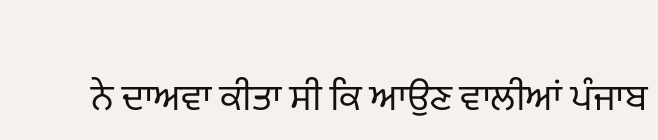ਨੇ ਦਾਅਵਾ ਕੀਤਾ ਸੀ ਕਿ ਆਉਣ ਵਾਲੀਆਂ ਪੰਜਾਬ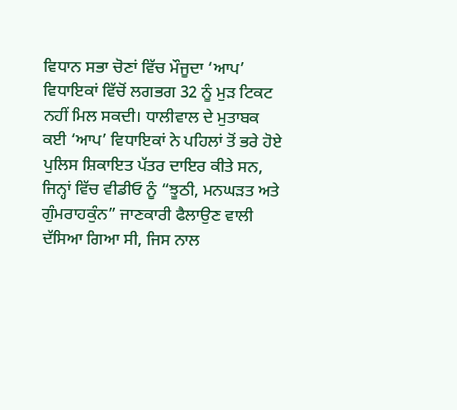ਵਿਧਾਨ ਸਭਾ ਚੋਣਾਂ ਵਿੱਚ ਮੌਜੂਦਾ ‘ਆਪ’ ਵਿਧਾਇਕਾਂ ਵਿੱਚੋਂ ਲਗਭਗ 32 ਨੂੰ ਮੁੜ ਟਿਕਟ ਨਹੀਂ ਮਿਲ ਸਕਦੀ। ਧਾਲੀਵਾਲ ਦੇ ਮੁਤਾਬਕ ਕਈ ‘ਆਪ’ ਵਿਧਾਇਕਾਂ ਨੇ ਪਹਿਲਾਂ ਤੋਂ ਭਰੇ ਹੋਏ ਪੁਲਿਸ ਸ਼ਿਕਾਇਤ ਪੱਤਰ ਦਾਇਰ ਕੀਤੇ ਸਨ, ਜਿਨ੍ਹਾਂ ਵਿੱਚ ਵੀਡੀਓ ਨੂੰ “ਝੂਠੀ, ਮਨਘੜਤ ਅਤੇ ਗੁੰਮਰਾਹਕੁੰਨ” ਜਾਣਕਾਰੀ ਫੈਲਾਉਣ ਵਾਲੀ ਦੱਸਿਆ ਗਿਆ ਸੀ, ਜਿਸ ਨਾਲ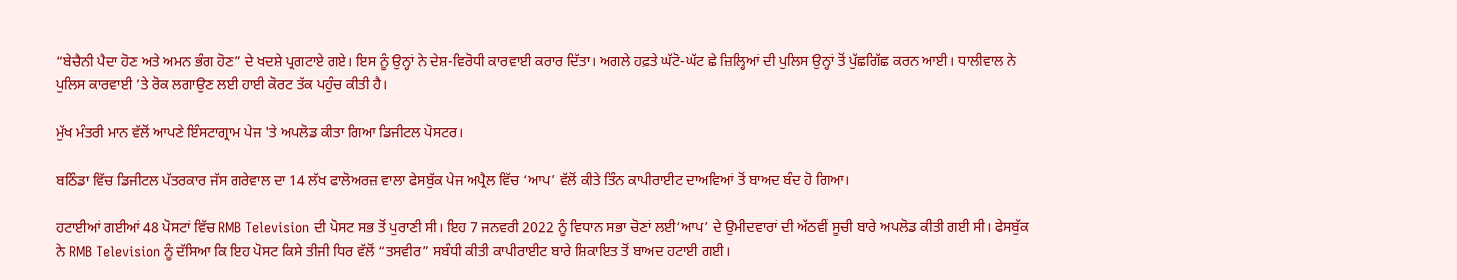“ਬੇਚੈਨੀ ਪੈਦਾ ਹੋਣ ਅਤੇ ਅਮਨ ਭੰਗ ਹੋਣ” ਦੇ ਖਦਸ਼ੇ ਪ੍ਰਗਟਾਏ ਗਏ। ਇਸ ਨੂੰ ਉਨ੍ਹਾਂ ਨੇ ਦੇਸ਼-ਵਿਰੋਧੀ ਕਾਰਵਾਈ ਕਰਾਰ ਦਿੱਤਾ। ਅਗਲੇ ਹਫ਼ਤੇ ਘੱਟੋ-ਘੱਟ ਛੇ ਜ਼ਿਲ੍ਹਿਆਂ ਦੀ ਪੁਲਿਸ ਉਨ੍ਹਾਂ ਤੋਂ ਪੁੱਛਗਿੱਛ ਕਰਨ ਆਈ। ਧਾਲੀਵਾਲ ਨੇ ਪੁਲਿਸ ਕਾਰਵਾਈ ’ਤੇ ਰੋਕ ਲਗਾਉਣ ਲਈ ਹਾਈ ਕੋਰਟ ਤੱਕ ਪਹੁੰਚ ਕੀਤੀ ਹੈ।

ਮੁੱਖ ਮੰਤਰੀ ਮਾਨ ਵੱਲੋਂ ਆਪਣੇ ਇੰਸਟਾਗ੍ਰਾਮ ਪੇਜ 'ਤੇ ਅਪਲੋਡ ਕੀਤਾ ਗਿਆ ਡਿਜੀਟਲ ਪੋਸਟਰ।

ਬਠਿੰਡਾ ਵਿੱਚ ਡਿਜੀਟਲ ਪੱਤਰਕਾਰ ਜੱਸ ਗਰੇਵਾਲ ਦਾ 14 ਲੱਖ ਫਾਲੋਅਰਜ਼ ਵਾਲਾ ਫੇਸਬੁੱਕ ਪੇਜ ਅਪ੍ਰੈਲ ਵਿੱਚ ‘ਆਪ’ ਵੱਲੋਂ ਕੀਤੇ ਤਿੰਨ ਕਾਪੀਰਾਈਟ ਦਾਅਵਿਆਂ ਤੋਂ ਬਾਅਦ ਬੰਦ ਹੋ ਗਿਆ।

ਹਟਾਈਆਂ ਗਈਆਂ 48 ਪੋਸਟਾਂ ਵਿੱਚ RMB Television ਦੀ ਪੋਸਟ ਸਭ ਤੋਂ ਪੁਰਾਣੀ ਸੀ। ਇਹ 7 ਜਨਵਰੀ 2022 ਨੂੰ ਵਿਧਾਨ ਸਭਾ ਚੋਣਾਂ ਲਈ‘ਆਪ’ ਦੇ ਉਮੀਦਵਾਰਾਂ ਦੀ ਅੱਠਵੀਂ ਸੂਚੀ ਬਾਰੇ ਅਪਲੋਡ ਕੀਤੀ ਗਈ ਸੀ। ਫੇਸਬੁੱਕ ਨੇ RMB Television ਨੂੰ ਦੱਸਿਆ ਕਿ ਇਹ ਪੋਸਟ ਕਿਸੇ ਤੀਜੀ ਧਿਰ ਵੱਲੋਂ “ਤਸਵੀਰ” ਸਬੰਧੀ ਕੀਤੀ ਕਾਪੀਰਾਈਟ ਬਾਰੇ ਸ਼ਿਕਾਇਤ ਤੋਂ ਬਾਅਦ ਹਟਾਈ ਗਈ।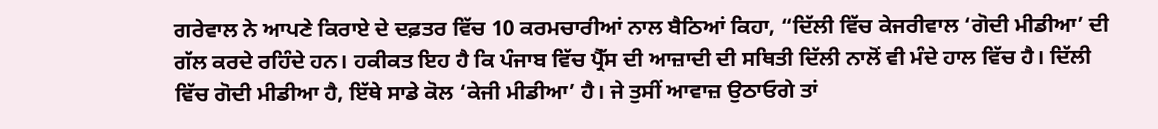ਗਰੇਵਾਲ ਨੇ ਆਪਣੇ ਕਿਰਾਏ ਦੇ ਦਫ਼ਤਰ ਵਿੱਚ 10 ਕਰਮਚਾਰੀਆਂ ਨਾਲ ਬੈਠਿਆਂ ਕਿਹਾ, “ਦਿੱਲੀ ਵਿੱਚ ਕੇਜਰੀਵਾਲ ‘ਗੋਦੀ ਮੀਡੀਆ’ ਦੀ ਗੱਲ ਕਰਦੇ ਰਹਿੰਦੇ ਹਨ। ਹਕੀਕਤ ਇਹ ਹੈ ਕਿ ਪੰਜਾਬ ਵਿੱਚ ਪ੍ਰੈੱਸ ਦੀ ਆਜ਼ਾਦੀ ਦੀ ਸਥਿਤੀ ਦਿੱਲੀ ਨਾਲੋਂ ਵੀ ਮੰਦੇ ਹਾਲ ਵਿੱਚ ਹੈ। ਦਿੱਲੀ ਵਿੱਚ ਗੋਦੀ ਮੀਡੀਆ ਹੈ, ਇੱਥੇ ਸਾਡੇ ਕੋਲ ‘ਕੇਜੀ ਮੀਡੀਆ’ ਹੈ। ਜੇ ਤੁਸੀਂ ਆਵਾਜ਼ ਉਠਾਓਗੇ ਤਾਂ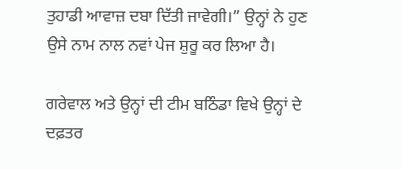ਤੁਹਾਡੀ ਆਵਾਜ਼ ਦਬਾ ਦਿੱਤੀ ਜਾਵੇਗੀ।” ਉਨ੍ਹਾਂ ਨੇ ਹੁਣ ਉਸੇ ਨਾਮ ਨਾਲ ਨਵਾਂ ਪੇਜ ਸ਼ੁਰੂ ਕਰ ਲਿਆ ਹੈ।

ਗਰੇਵਾਲ ਅਤੇ ਉਨ੍ਹਾਂ ਦੀ ਟੀਮ ਬਠਿੰਡਾ ਵਿਖੇ ਉਨ੍ਹਾਂ ਦੇ ਦਫ਼ਤਰ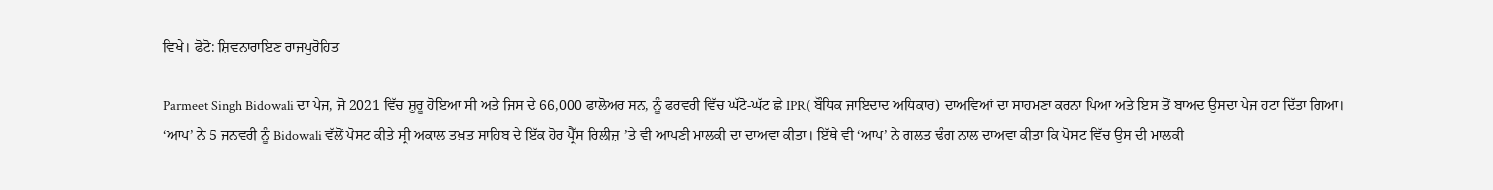ਵਿਖੇ। ਫੋਟੋ: ਸ਼ਿਵਨਾਰਾਇਣ ਰਾਜਪੁਰੋਹਿਤ

Parmeet Singh Bidowali ਦਾ ਪੇਜ, ਜੋ 2021 ਵਿੱਚ ਸ਼ੁਰੂ ਹੋਇਆ ਸੀ ਅਤੇ ਜਿਸ ਦੇ 66,000 ਫਾਲੋਅਰ ਸਨ, ਨੂੰ ਫਰਵਰੀ ਵਿੱਚ ਘੱਟੋ-ਘੱਟ ਛੇ IPR( ਬੌਧਿਕ ਜਾਇਦਾਦ ਅਧਿਕਾਰ) ਦਾਅਵਿਆਂ ਦਾ ਸਾਹਮਣਾ ਕਰਨਾ ਪਿਆ ਅਤੇ ਇਸ ਤੋਂ ਬਾਅਦ ਉਸਦਾ ਪੇਜ ਹਟਾ ਦਿੱਤਾ ਗਿਆ। ‘ਆਪ’ ਨੇ 5 ਜਨਵਰੀ ਨੂੰ Bidowali ਵੱਲੋਂ ਪੋਸਟ ਕੀਤੇ ਸ੍ਰੀ ਅਕਾਲ ਤਖ਼ਤ ਸਾਹਿਬ ਦੇ ਇੱਕ ਹੋਰ ਪ੍ਰੈੱਸ ਰਿਲੀਜ਼ ’ਤੇ ਵੀ ਆਪਣੀ ਮਾਲਕੀ ਦਾ ਦਾਅਵਾ ਕੀਤਾ। ਇੱਥੇ ਵੀ ‘ਆਪ’ ਨੇ ਗਲਤ ਢੰਗ ਨਾਲ ਦਾਅਵਾ ਕੀਤਾ ਕਿ ਪੋਸਟ ਵਿੱਚ ਉਸ ਦੀ ਮਾਲਕੀ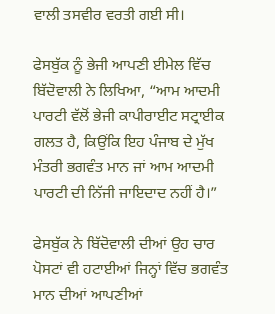ਵਾਲੀ ਤਸਵੀਰ ਵਰਤੀ ਗਈ ਸੀ।

ਫੇਸਬੁੱਕ ਨੂੰ ਭੇਜੀ ਆਪਣੀ ਈਮੇਲ ਵਿੱਚ ਬਿੱਦੋਵਾਲੀ ਨੇ ਲਿਖਿਆ, “ਆਮ ਆਦਮੀ ਪਾਰਟੀ ਵੱਲੋਂ ਭੇਜੀ ਕਾਪੀਰਾਈਟ ਸਟ੍ਰਾਈਕ ਗਲਤ ਹੈ, ਕਿਉਂਕਿ ਇਹ ਪੰਜਾਬ ਦੇ ਮੁੱਖ ਮੰਤਰੀ ਭਗਵੰਤ ਮਾਨ ਜਾਂ ਆਮ ਆਦਮੀ ਪਾਰਟੀ ਦੀ ਨਿੱਜੀ ਜਾਇਦਾਦ ਨਹੀਂ ਹੈ।”

ਫੇਸਬੁੱਕ ਨੇ ਬਿੱਦੋਵਾਲੀ ਦੀਆਂ ਉਹ ਚਾਰ ਪੋਸਟਾਂ ਵੀ ਹਟਾਈਆਂ ਜਿਨ੍ਹਾਂ ਵਿੱਚ ਭਗਵੰਤ ਮਾਨ ਦੀਆਂ ਆਪਣੀਆਂ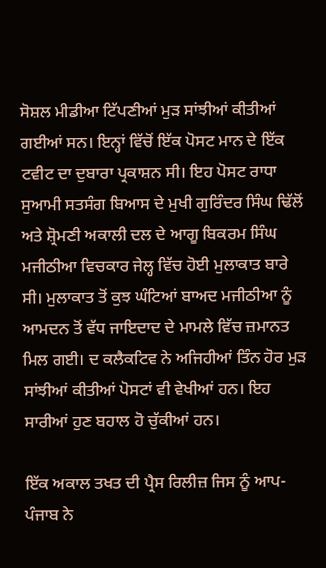ਸੋਸ਼ਲ ਮੀਡੀਆ ਟਿੱਪਣੀਆਂ ਮੁੜ ਸਾਂਝੀਆਂ ਕੀਤੀਆਂ ਗਈਆਂ ਸਨ। ਇਨ੍ਹਾਂ ਵਿੱਚੋਂ ਇੱਕ ਪੋਸਟ ਮਾਨ ਦੇ ਇੱਕ ਟਵੀਟ ਦਾ ਦੁਬਾਰਾ ਪ੍ਰਕਾਸ਼ਨ ਸੀ। ਇਹ ਪੋਸਟ ਰਾਧਾ ਸੁਆਮੀ ਸਤਸੰਗ ਬਿਆਸ ਦੇ ਮੁਖੀ ਗੁਰਿੰਦਰ ਸਿੰਘ ਢਿੱਲੋਂ ਅਤੇ ਸ਼੍ਰੋਮਣੀ ਅਕਾਲੀ ਦਲ ਦੇ ਆਗੂ ਬਿਕਰਮ ਸਿੰਘ ਮਜੀਠੀਆ ਵਿਚਕਾਰ ਜੇਲ੍ਹ ਵਿੱਚ ਹੋਈ ਮੁਲਾਕਾਤ ਬਾਰੇ ਸੀ। ਮੁਲਾਕਾਤ ਤੋਂ ਕੁਝ ਘੰਟਿਆਂ ਬਾਅਦ ਮਜੀਠੀਆ ਨੂੰ ਆਮਦਨ ਤੋਂ ਵੱਧ ਜਾਇਦਾਦ ਦੇ ਮਾਮਲੇ ਵਿੱਚ ਜ਼ਮਾਨਤ ਮਿਲ ਗਈ। ਦ ਕਲੈਕਟਿਵ ਨੇ ਅਜਿਹੀਆਂ ਤਿੰਨ ਹੋਰ ਮੁੜ ਸਾਂਝੀਆਂ ਕੀਤੀਆਂ ਪੋਸਟਾਂ ਵੀ ਵੇਖੀਆਂ ਹਨ। ਇਹ ਸਾਰੀਆਂ ਹੁਣ ਬਹਾਲ ਹੋ ਚੁੱਕੀਆਂ ਹਨ।

ਇੱਕ ਅਕਾਲ ਤਖਤ ਦੀ ਪ੍ਰੈਸ ਰਿਲੀਜ਼ ਜਿਸ ਨੂੰ ਆਪ-ਪੰਜਾਬ ਨੇ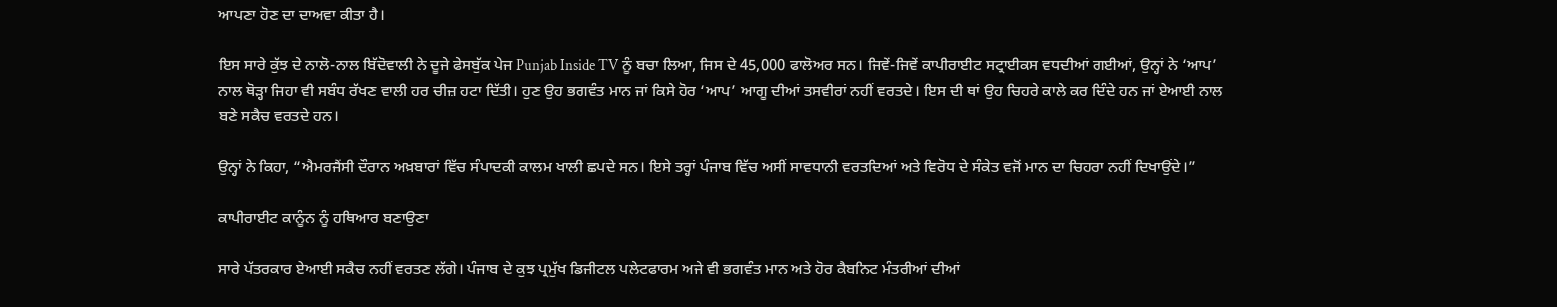ਆਪਣਾ ਹੋਣ ਦਾ ਦਾਅਵਾ ਕੀਤਾ ਹੈ।

ਇਸ ਸਾਰੇ ਕੁੱਝ ਦੇ ਨਾਲੋ-ਨਾਲ ਬਿੱਦੋਵਾਲੀ ਨੇ ਦੂਜੇ ਫੇਸਬੁੱਕ ਪੇਜ Punjab Inside TV ਨੂੰ ਬਚਾ ਲਿਆ, ਜਿਸ ਦੇ 45,000 ਫਾਲੋਅਰ ਸਨ। ਜਿਵੇਂ-ਜਿਵੇਂ ਕਾਪੀਰਾਈਟ ਸਟ੍ਰਾਈਕਸ ਵਧਦੀਆਂ ਗਈਆਂ, ਉਨ੍ਹਾਂ ਨੇ ‘ਆਪ’ ਨਾਲ ਥੋੜ੍ਹਾ ਜਿਹਾ ਵੀ ਸਬੰਧ ਰੱਖਣ ਵਾਲੀ ਹਰ ਚੀਜ਼ ਹਟਾ ਦਿੱਤੀ। ਹੁਣ ਉਹ ਭਗਵੰਤ ਮਾਨ ਜਾਂ ਕਿਸੇ ਹੋਰ ‘ਆਪ’ ਆਗੂ ਦੀਆਂ ਤਸਵੀਰਾਂ ਨਹੀਂ ਵਰਤਦੇ। ਇਸ ਦੀ ਥਾਂ ਉਹ ਚਿਹਰੇ ਕਾਲੇ ਕਰ ਦਿੰਦੇ ਹਨ ਜਾਂ ਏਆਈ ਨਾਲ ਬਣੇ ਸਕੈਚ ਵਰਤਦੇ ਹਨ।

ਉਨ੍ਹਾਂ ਨੇ ਕਿਹਾ, “ਐਮਰਜੈਂਸੀ ਦੌਰਾਨ ਅਖ਼ਬਾਰਾਂ ਵਿੱਚ ਸੰਪਾਦਕੀ ਕਾਲਮ ਖਾਲੀ ਛਪਦੇ ਸਨ। ਇਸੇ ਤਰ੍ਹਾਂ ਪੰਜਾਬ ਵਿੱਚ ਅਸੀਂ ਸਾਵਧਾਨੀ ਵਰਤਦਿਆਂ ਅਤੇ ਵਿਰੋਧ ਦੇ ਸੰਕੇਤ ਵਜੋਂ ਮਾਨ ਦਾ ਚਿਹਰਾ ਨਹੀਂ ਦਿਖਾਉਂਦੇ।”

ਕਾਪੀਰਾਈਟ ਕਾਨੂੰਨ ਨੂੰ ਹਥਿਆਰ ਬਣਾਉਣਾ

ਸਾਰੇ ਪੱਤਰਕਾਰ ਏਆਈ ਸਕੈਚ ਨਹੀਂ ਵਰਤਣ ਲੱਗੇ। ਪੰਜਾਬ ਦੇ ਕੁਝ ਪ੍ਰਮੁੱਖ ਡਿਜੀਟਲ ਪਲੇਟਫਾਰਮ ਅਜੇ ਵੀ ਭਗਵੰਤ ਮਾਨ ਅਤੇ ਹੋਰ ਕੈਬਨਿਟ ਮੰਤਰੀਆਂ ਦੀਆਂ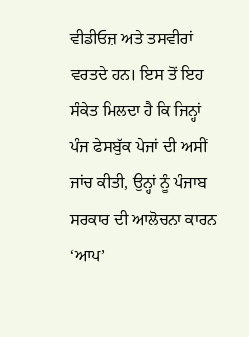ਵੀਡੀਓਜ਼ ਅਤੇ ਤਸਵੀਰਾਂ ਵਰਤਦੇ ਹਨ। ਇਸ ਤੋਂ ਇਹ ਸੰਕੇਤ ਮਿਲਦਾ ਹੈ ਕਿ ਜਿਨ੍ਹਾਂ ਪੰਜ ਫੇਸਬੁੱਕ ਪੇਜਾਂ ਦੀ ਅਸੀਂ ਜਾਂਚ ਕੀਤੀ, ਉਨ੍ਹਾਂ ਨੂੰ ਪੰਜਾਬ ਸਰਕਾਰ ਦੀ ਆਲੋਚਨਾ ਕਾਰਨ ‘ਆਪ’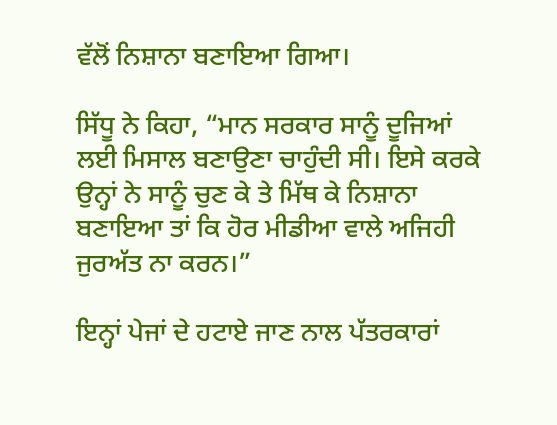ਵੱਲੋਂ ਨਿਸ਼ਾਨਾ ਬਣਾਇਆ ਗਿਆ।

ਸਿੱਧੂ ਨੇ ਕਿਹਾ, “ਮਾਨ ਸਰਕਾਰ ਸਾਨੂੰ ਦੂਜਿਆਂ ਲਈ ਮਿਸਾਲ ਬਣਾਉਣਾ ਚਾਹੁੰਦੀ ਸੀ। ਇਸੇ ਕਰਕੇ ਉਨ੍ਹਾਂ ਨੇ ਸਾਨੂੰ ਚੁਣ ਕੇ ਤੇ ਮਿੱਥ ਕੇ ਨਿਸ਼ਾਨਾ ਬਣਾਇਆ ਤਾਂ ਕਿ ਹੋਰ ਮੀਡੀਆ ਵਾਲੇ ਅਜਿਹੀ ਜੁਰਅੱਤ ਨਾ ਕਰਨ।”

ਇਨ੍ਹਾਂ ਪੇਜਾਂ ਦੇ ਹਟਾਏ ਜਾਣ ਨਾਲ ਪੱਤਰਕਾਰਾਂ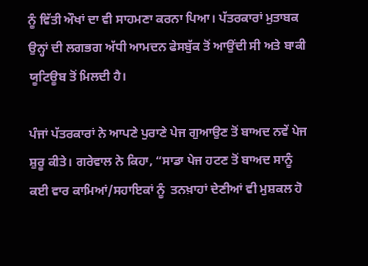ਨੂੰ ਵਿੱਤੀ ਔਖਾਂ ਦਾ ਵੀ ਸਾਹਮਣਾ ਕਰਨਾ ਪਿਆ। ਪੱਤਰਕਾਰਾਂ ਮੁਤਾਬਕ ਉਨ੍ਹਾਂ ਦੀ ਲਗਭਗ ਅੱਧੀ ਆਮਦਨ ਫੇਸਬੁੱਕ ਤੋਂ ਆਉਂਦੀ ਸੀ ਅਤੇ ਬਾਕੀ ਯੂਟਿਊਬ ਤੋਂ ਮਿਲਦੀ ਹੈ।

ਪੰਜਾਂ ਪੱਤਰਕਾਰਾਂ ਨੇ ਆਪਣੇ ਪੁਰਾਣੇ ਪੇਜ ਗੁਆਉਣ ਤੋਂ ਬਾਅਦ ਨਵੇਂ ਪੇਜ ਸ਼ੁਰੂ ਕੀਤੇ। ਗਰੇਵਾਲ ਨੇ ਕਿਹਾ, “ਸਾਡਾ ਪੇਜ ਹਟਣ ਤੋਂ ਬਾਅਦ ਸਾਨੂੰ ਕਈ ਵਾਰ ਕਾਮਿਆਂ/ਸਹਾਇਕਾਂ ਨੂੰ  ਤਨਖ਼ਾਹਾਂ ਦੇਣੀਆਂ ਵੀ ਮੁਸ਼ਕਲ ਹੋ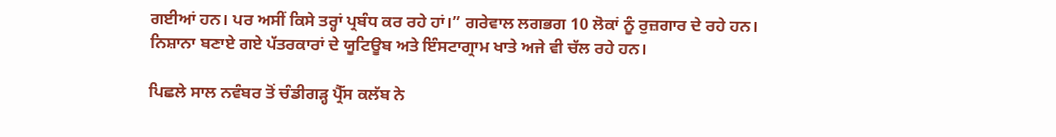ਗਈਆਂ ਹਨ। ਪਰ ਅਸੀਂ ਕਿਸੇ ਤਰ੍ਹਾਂ ਪ੍ਰਬੰਧ ਕਰ ਰਹੇ ਹਾਂ।” ਗਰੇਵਾਲ ਲਗਭਗ 10 ਲੋਕਾਂ ਨੂੰ ਰੁਜ਼ਗਾਰ ਦੇ ਰਹੇ ਹਨ। ਨਿਸ਼ਾਨਾ ਬਣਾਏ ਗਏ ਪੱਤਰਕਾਰਾਂ ਦੇ ਯੂਟਿਊਬ ਅਤੇ ਇੰਸਟਾਗ੍ਰਾਮ ਖਾਤੇ ਅਜੇ ਵੀ ਚੱਲ ਰਹੇ ਹਨ।

ਪਿਛਲੇ ਸਾਲ ਨਵੰਬਰ ਤੋਂ ਚੰਡੀਗੜ੍ਹ ਪ੍ਰੈੱਸ ਕਲੱਬ ਨੇ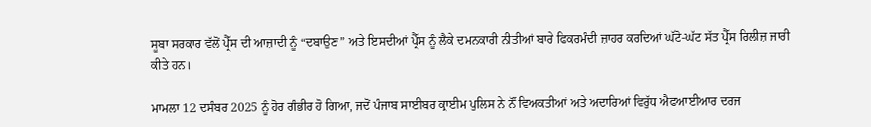ਸੂਬਾ ਸਰਕਾਰ ਵੱਲੋਂ ਪ੍ਰੈੱਸ ਦੀ ਆਜ਼ਾਦੀ ਨੂੰ “ਦਬਾਉਣ” ਅਤੇ ਇਸਦੀਆਂ ਪ੍ਰੈੱਸ ਨੂੰ ਲੈਕੇ ਦਮਨਕਾਰੀ ਨੀਤੀਆਂ ਬਾਰੇ ਫਿਕਰਮੰਦੀ ਜ਼ਾਹਰ ਕਰਦਿਆਂ ਘੱਟੋ-ਘੱਟ ਸੱਤ ਪ੍ਰੈੱਸ ਰਿਲੀਜ਼ ਜਾਰੀ ਕੀਤੇ ਹਨ।

ਮਾਮਲਾ 12 ਦਸੰਬਰ 2025 ਨੂੰ ਹੋਰ ਗੰਭੀਰ ਹੋ ਗਿਆ, ਜਦੋਂ ਪੰਜਾਬ ਸਾਈਬਰ ਕ੍ਰਾਈਮ ਪੁਲਿਸ ਨੇ ਨੌਂ ਵਿਅਕਤੀਆਂ ਅਤੇ ਅਦਾਰਿਆਂ ਵਿਰੁੱਧ ਐਫਆਈਆਰ ਦਰਜ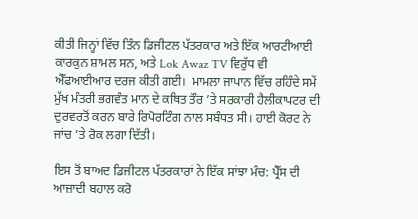ਕੀਤੀ ਜਿਨ੍ਹਾਂ ਵਿੱਚ ਤਿੰਨ ਡਿਜੀਟਲ ਪੱਤਰਕਾਰ ਅਤੇ ਇੱਕ ਆਰਟੀਆਈ ਕਾਰਕੁਨ ਸ਼ਾਮਲ ਸਨ, ਅਤੇ Lok Awaz TV ਵਿਰੁੱਧ ਵੀ ਐੱਫਆਈਆਰ ਦਰਜ ਕੀਤੀ ਗਈ।  ਮਾਮਲਾ ਜਾਪਾਨ ਵਿੱਚ ਰਹਿੰਦੇ ਸਮੇਂ ਮੁੱਖ ਮੰਤਰੀ ਭਗਵੰਤ ਮਾਨ ਦੇ ਕਥਿਤ ਤੌਰ ’ਤੇ ਸਰਕਾਰੀ ਹੈਲੀਕਾਪਟਰ ਦੀ ਦੁਰਵਰਤੋਂ ਕਰਨ ਬਾਰੇ ਰਿਪੋਰਟਿੰਗ ਨਾਲ ਸਬੰਧਤ ਸੀ। ਹਾਈ ਕੋਰਟ ਨੇ ਜਾਂਚ ’ਤੇ ਰੋਕ ਲਗਾ ਦਿੱਤੀ।

ਇਸ ਤੋਂ ਬਾਅਦ ਡਿਜੀਟਲ ਪੱਤਰਕਾਰਾਂ ਨੇ ਇੱਕ ਸਾਂਝਾ ਮੰਚ: ਪ੍ਰੈੱਸ ਦੀ ਆਜ਼ਾਦੀ ਬਹਾਲ ਕਰੋ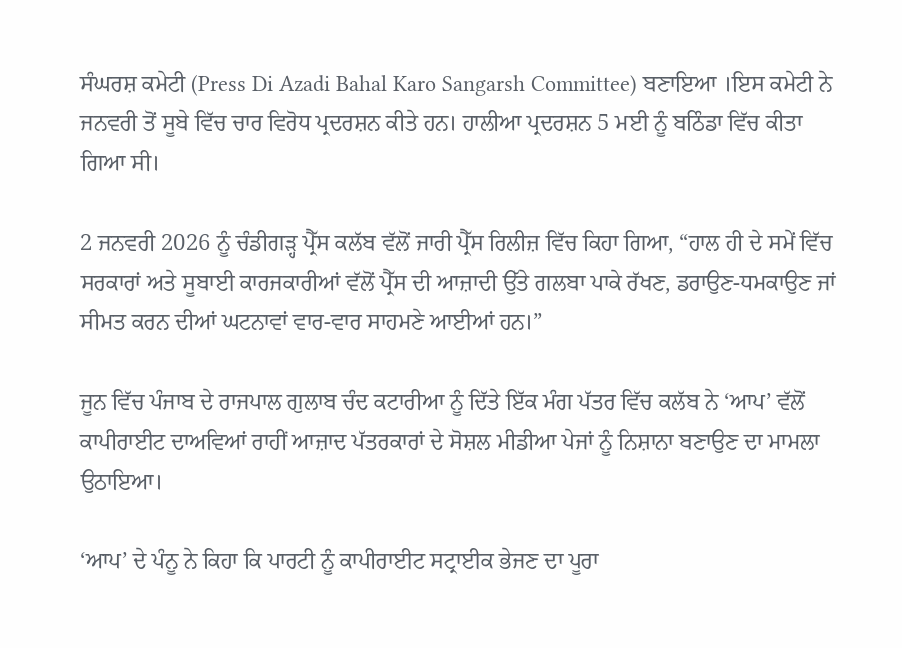ਸੰਘਰਸ਼ ਕਮੇਟੀ (Press Di Azadi Bahal Karo Sangarsh Committee) ਬਣਾਇਆ ।ਇਸ ਕਮੇਟੀ ਨੇ ਜਨਵਰੀ ਤੋਂ ਸੂਬੇ ਵਿੱਚ ਚਾਰ ਵਿਰੋਧ ਪ੍ਰਦਰਸ਼ਨ ਕੀਤੇ ਹਨ। ਹਾਲੀਆ ਪ੍ਰਦਰਸ਼ਨ 5 ਮਈ ਨੂੰ ਬਠਿੰਡਾ ਵਿੱਚ ਕੀਤਾ ਗਿਆ ਸੀ।

2 ਜਨਵਰੀ 2026 ਨੂੰ ਚੰਡੀਗੜ੍ਹ ਪ੍ਰੈੱਸ ਕਲੱਬ ਵੱਲੋਂ ਜਾਰੀ ਪ੍ਰੈੱਸ ਰਿਲੀਜ਼ ਵਿੱਚ ਕਿਹਾ ਗਿਆ, “ਹਾਲ ਹੀ ਦੇ ਸਮੇਂ ਵਿੱਚ ਸਰਕਾਰਾਂ ਅਤੇ ਸੂਬਾਈ ਕਾਰਜਕਾਰੀਆਂ ਵੱਲੋਂ ਪ੍ਰੈੱਸ ਦੀ ਆਜ਼ਾਦੀ ਉੱਤੇ ਗਲਬਾ ਪਾਕੇ ਰੱਖਣ, ਡਰਾਉਣ-ਧਮਕਾਉਣ ਜਾਂ ਸੀਮਤ ਕਰਨ ਦੀਆਂ ਘਟਨਾਵਾਂ ਵਾਰ-ਵਾਰ ਸਾਹਮਣੇ ਆਈਆਂ ਹਨ।”

ਜੂਨ ਵਿੱਚ ਪੰਜਾਬ ਦੇ ਰਾਜਪਾਲ ਗੁਲਾਬ ਚੰਦ ਕਟਾਰੀਆ ਨੂੰ ਦਿੱਤੇ ਇੱਕ ਮੰਗ ਪੱਤਰ ਵਿੱਚ ਕਲੱਬ ਨੇ ‘ਆਪ’ ਵੱਲੋਂ ਕਾਪੀਰਾਈਟ ਦਾਅਵਿਆਂ ਰਾਹੀਂ ਆਜ਼ਾਦ ਪੱਤਰਕਾਰਾਂ ਦੇ ਸੋਸ਼ਲ ਮੀਡੀਆ ਪੇਜਾਂ ਨੂੰ ਨਿਸ਼ਾਨਾ ਬਣਾਉਣ ਦਾ ਮਾਮਲਾ ਉਠਾਇਆ।

‘ਆਪ’ ਦੇ ਪੰਨੂ ਨੇ ਕਿਹਾ ਕਿ ਪਾਰਟੀ ਨੂੰ ਕਾਪੀਰਾਈਟ ਸਟ੍ਰਾਈਕ ਭੇਜਣ ਦਾ ਪੂਰਾ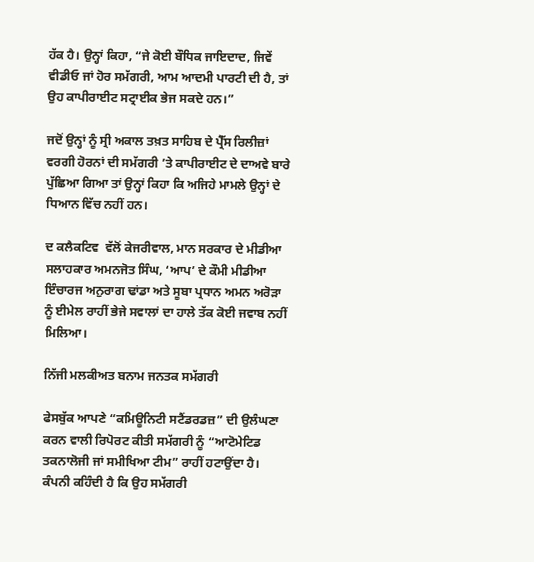ਹੱਕ ਹੈ। ਉਨ੍ਹਾਂ ਕਿਹਾ, “ਜੇ ਕੋਈ ਬੌਧਿਕ ਜਾਇਦਾਦ, ਜਿਵੇਂ ਵੀਡੀਓ ਜਾਂ ਹੋਰ ਸਮੱਗਰੀ, ਆਮ ਆਦਮੀ ਪਾਰਟੀ ਦੀ ਹੈ, ਤਾਂ ਉਹ ਕਾਪੀਰਾਈਟ ਸਟ੍ਰਾਈਕ ਭੇਜ ਸਕਦੇ ਹਨ।”

ਜਦੋਂ ਉਨ੍ਹਾਂ ਨੂੰ ਸ੍ਰੀ ਅਕਾਲ ਤਖ਼ਤ ਸਾਹਿਬ ਦੇ ਪ੍ਰੈੱਸ ਰਿਲੀਜ਼ਾਂ ਵਰਗੀ ਹੋਰਨਾਂ ਦੀ ਸਮੱਗਰੀ ’ਤੇ ਕਾਪੀਰਾਈਟ ਦੇ ਦਾਅਵੇ ਬਾਰੇ ਪੁੱਛਿਆ ਗਿਆ ਤਾਂ ਉਨ੍ਹਾਂ ਕਿਹਾ ਕਿ ਅਜਿਹੇ ਮਾਮਲੇ ਉਨ੍ਹਾਂ ਦੇ ਧਿਆਨ ਵਿੱਚ ਨਹੀਂ ਹਨ।

ਦ ਕਲੈਕਟਿਵ  ਵੱਲੋਂ ਕੇਜਰੀਵਾਲ, ਮਾਨ ਸਰਕਾਰ ਦੇ ਮੀਡੀਆ ਸਲਾਹਕਾਰ ਅਮਨਜੋਤ ਸਿੰਘ, ‘ਆਪ’ ਦੇ ਕੌਮੀ ਮੀਡੀਆ ਇੰਚਾਰਜ ਅਨੁਰਾਗ ਢਾਂਡਾ ਅਤੇ ਸੂਬਾ ਪ੍ਰਧਾਨ ਅਮਨ ਅਰੋੜਾ ਨੂੰ ਈਮੇਲ ਰਾਹੀਂ ਭੇਜੇ ਸਵਾਲਾਂ ਦਾ ਹਾਲੇ ਤੱਕ ਕੋਈ ਜਵਾਬ ਨਹੀਂ ਮਿਲਿਆ।

ਨਿੱਜੀ ਮਲਕੀਅਤ ਬਨਾਮ ਜਨਤਕ ਸਮੱਗਰੀ

ਫੇਸਬੁੱਕ ਆਪਣੇ “ਕਮਿਊਨਿਟੀ ਸਟੈਂਡਰਡਜ਼” ਦੀ ਉਲੰਘਣਾ ਕਰਨ ਵਾਲੀ ਰਿਪੋਰਟ ਕੀਤੀ ਸਮੱਗਰੀ ਨੂੰ “ਆਟੋਮੇਟਿਡ ਤਕਨਾਲੋਜੀ ਜਾਂ ਸਮੀਖਿਆ ਟੀਮ” ਰਾਹੀਂ ਹਟਾਉਂਦਾ ਹੈ। ਕੰਪਨੀ ਕਹਿੰਦੀ ਹੈ ਕਿ ਉਹ ਸਮੱਗਰੀ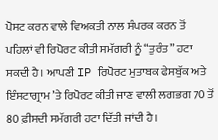ਪੋਸਟ ਕਰਨ ਵਾਲੇ ਵਿਅਕਤੀ ਨਾਲ ਸੰਪਰਕ ਕਰਨ ਤੋਂ ਪਹਿਲਾਂ ਵੀ ਰਿਪੋਰਟ ਕੀਤੀ ਸਮੱਗਰੀ ਨੂੰ “ਤੁਰੰਤ” ਹਟਾ ਸਕਦੀ ਹੈ। ਆਪਣੀ IP ਰਿਪੋਰਟ ਮੁਤਾਬਕ ਫੇਸਬੁੱਕ ਅਤੇ ਇੰਸਟਾਗ੍ਰਾਮ ’ਤੇ ਰਿਪੋਰਟ ਕੀਤੀ ਜਾਣ ਵਾਲੀ ਲਗਭਗ 70 ਤੋਂ 80 ਫ਼ੀਸਦੀ ਸਮੱਗਰੀ ਹਟਾ ਦਿੱਤੀ ਜਾਂਦੀ ਹੈ।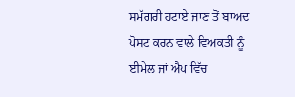ਸਮੱਗਰੀ ਹਟਾਏ ਜਾਣ ਤੋਂ ਬਾਅਦ ਪੋਸਟ ਕਰਨ ਵਾਲੇ ਵਿਅਕਤੀ ਨੂੰ ਈਮੇਲ ਜਾਂ ਐਪ ਵਿੱਚ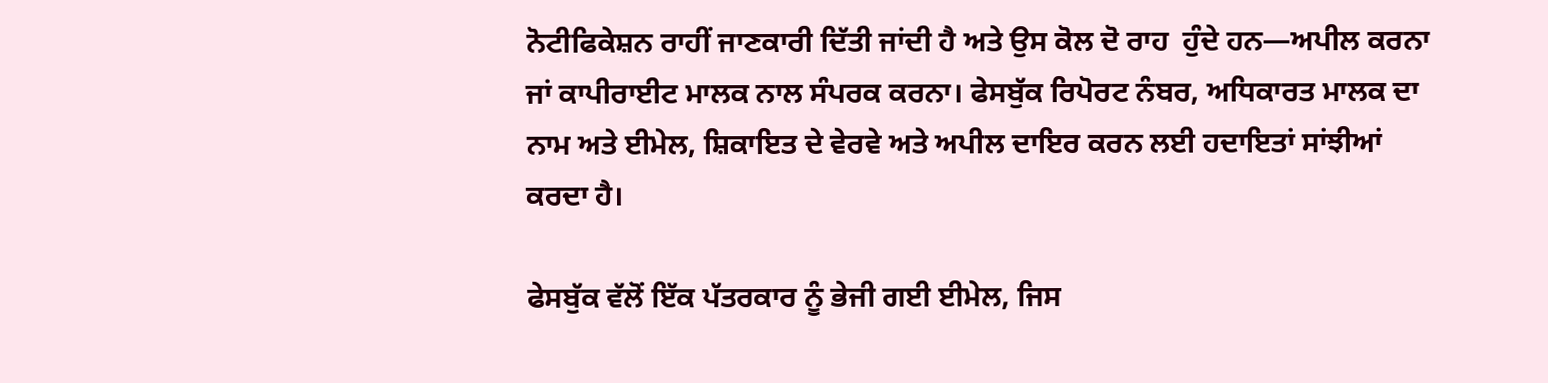ਨੋਟੀਫਿਕੇਸ਼ਨ ਰਾਹੀਂ ਜਾਣਕਾਰੀ ਦਿੱਤੀ ਜਾਂਦੀ ਹੈ ਅਤੇ ਉਸ ਕੋਲ ਦੋ ਰਾਹ  ਹੁੰਦੇ ਹਨ—ਅਪੀਲ ਕਰਨਾ ਜਾਂ ਕਾਪੀਰਾਈਟ ਮਾਲਕ ਨਾਲ ਸੰਪਰਕ ਕਰਨਾ। ਫੇਸਬੁੱਕ ਰਿਪੋਰਟ ਨੰਬਰ, ਅਧਿਕਾਰਤ ਮਾਲਕ ਦਾ ਨਾਮ ਅਤੇ ਈਮੇਲ, ਸ਼ਿਕਾਇਤ ਦੇ ਵੇਰਵੇ ਅਤੇ ਅਪੀਲ ਦਾਇਰ ਕਰਨ ਲਈ ਹਦਾਇਤਾਂ ਸਾਂਝੀਆਂ ਕਰਦਾ ਹੈ।

ਫੇਸਬੁੱਕ ਵੱਲੋਂ ਇੱਕ ਪੱਤਰਕਾਰ ਨੂੰ ਭੇਜੀ ਗਈ ਈਮੇਲ, ਜਿਸ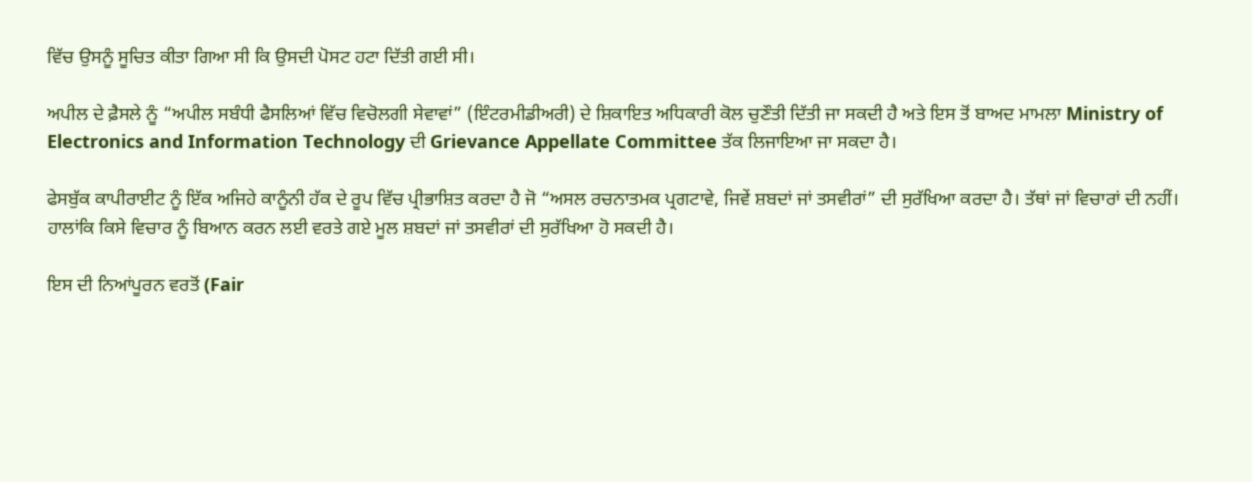ਵਿੱਚ ਉਸਨੂੰ ਸੂਚਿਤ ਕੀਤਾ ਗਿਆ ਸੀ ਕਿ ਉਸਦੀ ਪੋਸਟ ਹਟਾ ਦਿੱਤੀ ਗਈ ਸੀ।

ਅਪੀਲ ਦੇ ਫ਼ੈਸਲੇ ਨੂੰ “ਅਪੀਲ ਸਬੰਧੀ ਫੈਸਲਿਆਂ ਵਿੱਚ ਵਿਚੋਲਗੀ ਸੇਵਾਵਾਂ” (ਇੰਟਰਮੀਡੀਅਰੀ) ਦੇ ਸ਼ਿਕਾਇਤ ਅਧਿਕਾਰੀ ਕੋਲ ਚੁਣੌਤੀ ਦਿੱਤੀ ਜਾ ਸਕਦੀ ਹੈ ਅਤੇ ਇਸ ਤੋਂ ਬਾਅਦ ਮਾਮਲਾ Ministry of Electronics and Information Technology ਦੀ Grievance Appellate Committee ਤੱਕ ਲਿਜਾਇਆ ਜਾ ਸਕਦਾ ਹੈ।

ਫੇਸਬੁੱਕ ਕਾਪੀਰਾਈਟ ਨੂੰ ਇੱਕ ਅਜਿਹੇ ਕਾਨੂੰਨੀ ਹੱਕ ਦੇ ਰੂਪ ਵਿੱਚ ਪ੍ਰੀਭਾਸ਼ਿਤ ਕਰਦਾ ਹੈ ਜੋ “ਅਸਲ ਰਚਨਾਤਮਕ ਪ੍ਰਗਟਾਵੇ, ਜਿਵੇਂ ਸ਼ਬਦਾਂ ਜਾਂ ਤਸਵੀਰਾਂ” ਦੀ ਸੁਰੱਖਿਆ ਕਰਦਾ ਹੈ। ਤੱਥਾਂ ਜਾਂ ਵਿਚਾਰਾਂ ਦੀ ਨਹੀਂ। ਹਾਲਾਂਕਿ ਕਿਸੇ ਵਿਚਾਰ ਨੂੰ ਬਿਆਨ ਕਰਨ ਲਈ ਵਰਤੇ ਗਏ ਮੂਲ ਸ਼ਬਦਾਂ ਜਾਂ ਤਸਵੀਰਾਂ ਦੀ ਸੁਰੱਖਿਆ ਹੋ ਸਕਦੀ ਹੈ।

ਇਸ ਦੀ ਨਿਆਂਪੂਰਨ ਵਰਤੋਂ (Fair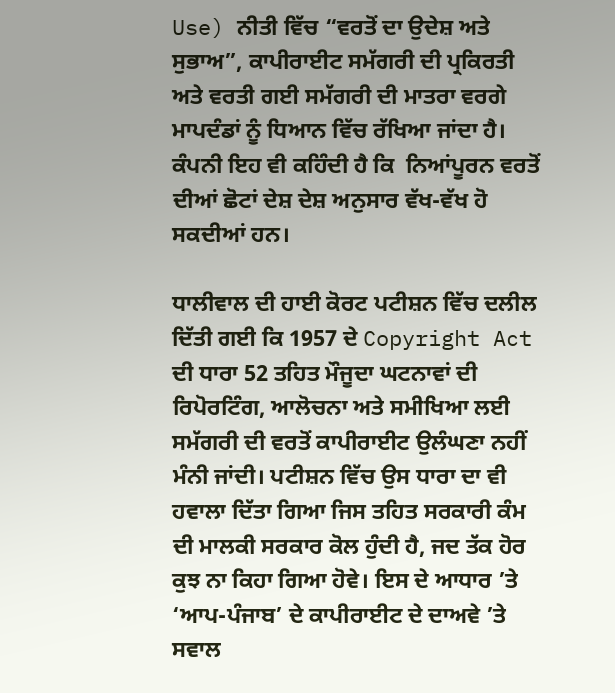Use) ਨੀਤੀ ਵਿੱਚ “ਵਰਤੋਂ ਦਾ ਉਦੇਸ਼ ਅਤੇ ਸੁਭਾਅ”, ਕਾਪੀਰਾਈਟ ਸਮੱਗਰੀ ਦੀ ਪ੍ਰਕਿਰਤੀ ਅਤੇ ਵਰਤੀ ਗਈ ਸਮੱਗਰੀ ਦੀ ਮਾਤਰਾ ਵਰਗੇ ਮਾਪਦੰਡਾਂ ਨੂੰ ਧਿਆਨ ਵਿੱਚ ਰੱਖਿਆ ਜਾਂਦਾ ਹੈ। ਕੰਪਨੀ ਇਹ ਵੀ ਕਹਿੰਦੀ ਹੈ ਕਿ  ਨਿਆਂਪੂਰਨ ਵਰਤੋਂ ਦੀਆਂ ਛੋਟਾਂ ਦੇਸ਼ ਦੇਸ਼ ਅਨੁਸਾਰ ਵੱਖ-ਵੱਖ ਹੋ ਸਕਦੀਆਂ ਹਨ।

ਧਾਲੀਵਾਲ ਦੀ ਹਾਈ ਕੋਰਟ ਪਟੀਸ਼ਨ ਵਿੱਚ ਦਲੀਲ ਦਿੱਤੀ ਗਈ ਕਿ 1957 ਦੇ Copyright Act ਦੀ ਧਾਰਾ 52 ਤਹਿਤ ਮੌਜੂਦਾ ਘਟਨਾਵਾਂ ਦੀ ਰਿਪੋਰਟਿੰਗ, ਆਲੋਚਨਾ ਅਤੇ ਸਮੀਖਿਆ ਲਈ ਸਮੱਗਰੀ ਦੀ ਵਰਤੋਂ ਕਾਪੀਰਾਈਟ ਉਲੰਘਣਾ ਨਹੀਂ ਮੰਨੀ ਜਾਂਦੀ। ਪਟੀਸ਼ਨ ਵਿੱਚ ਉਸ ਧਾਰਾ ਦਾ ਵੀ ਹਵਾਲਾ ਦਿੱਤਾ ਗਿਆ ਜਿਸ ਤਹਿਤ ਸਰਕਾਰੀ ਕੰਮ ਦੀ ਮਾਲਕੀ ਸਰਕਾਰ ਕੋਲ ਹੁੰਦੀ ਹੈ, ਜਦ ਤੱਕ ਹੋਰ ਕੁਝ ਨਾ ਕਿਹਾ ਗਿਆ ਹੋਵੇ। ਇਸ ਦੇ ਆਧਾਰ ’ਤੇ ‘ਆਪ-ਪੰਜਾਬ’ ਦੇ ਕਾਪੀਰਾਈਟ ਦੇ ਦਾਅਵੇ ’ਤੇ ਸਵਾਲ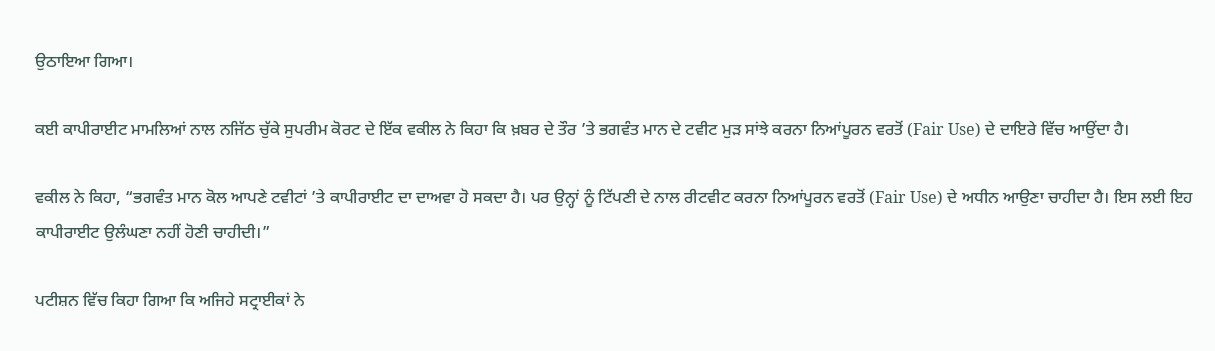ਉਠਾਇਆ ਗਿਆ।

ਕਈ ਕਾਪੀਰਾਈਟ ਮਾਮਲਿਆਂ ਨਾਲ ਨਜਿੱਠ ਚੁੱਕੇ ਸੁਪਰੀਮ ਕੋਰਟ ਦੇ ਇੱਕ ਵਕੀਲ ਨੇ ਕਿਹਾ ਕਿ ਖ਼ਬਰ ਦੇ ਤੌਰ ’ਤੇ ਭਗਵੰਤ ਮਾਨ ਦੇ ਟਵੀਟ ਮੁੜ ਸਾਂਝੇ ਕਰਨਾ ਨਿਆਂਪੂਰਨ ਵਰਤੋਂ (Fair Use) ਦੇ ਦਾਇਰੇ ਵਿੱਚ ਆਉਂਦਾ ਹੈ।

ਵਕੀਲ ਨੇ ਕਿਹਾ, “ਭਗਵੰਤ ਮਾਨ ਕੋਲ ਆਪਣੇ ਟਵੀਟਾਂ ’ਤੇ ਕਾਪੀਰਾਈਟ ਦਾ ਦਾਅਵਾ ਹੋ ਸਕਦਾ ਹੈ। ਪਰ ਉਨ੍ਹਾਂ ਨੂੰ ਟਿੱਪਣੀ ਦੇ ਨਾਲ ਰੀਟਵੀਟ ਕਰਨਾ ਨਿਆਂਪੂਰਨ ਵਰਤੋਂ (Fair Use) ਦੇ ਅਧੀਨ ਆਉਣਾ ਚਾਹੀਦਾ ਹੈ। ਇਸ ਲਈ ਇਹ ਕਾਪੀਰਾਈਟ ਉਲੰਘਣਾ ਨਹੀਂ ਹੋਣੀ ਚਾਹੀਦੀ।”

ਪਟੀਸ਼ਨ ਵਿੱਚ ਕਿਹਾ ਗਿਆ ਕਿ ਅਜਿਹੇ ਸਟ੍ਰਾਈਕਾਂ ਨੇ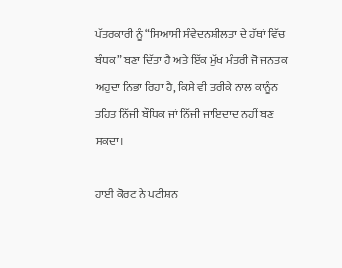ਪੱਤਰਕਾਰੀ ਨੂੰ “ਸਿਆਸੀ ਸੰਵੇਦਨਸ਼ੀਲਤਾ ਦੇ ਹੱਥਾਂ ਵਿੱਚ ਬੰਧਕ” ਬਣਾ ਦਿੱਤਾ ਹੈ ਅਤੇ ਇੱਕ ਮੁੱਖ ਮੰਤਰੀ ਜੋ ਜਨਤਕ ਅਹੁਦਾ ਨਿਭਾ ਰਿਹਾ ਹੈ, ਕਿਸੇ ਵੀ ਤਰੀਕੇ ਨਾਲ ਕਾਨੂੰਨ ਤਹਿਤ ਨਿੱਜੀ ਬੌਧਿਕ ਜਾਂ ਨਿੱਜੀ ਜਾਇਦਾਦ ਨਹੀਂ ਬਣ ਸਕਦਾ।

ਹਾਈ ਕੋਰਟ ਨੇ ਪਟੀਸ਼ਨ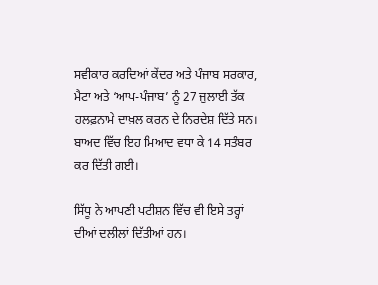ਸਵੀਕਾਰ ਕਰਦਿਆਂ ਕੇਂਦਰ ਅਤੇ ਪੰਜਾਬ ਸਰਕਾਰ, ਮੈਟਾ ਅਤੇ ‘ਆਪ-ਪੰਜਾਬ’ ਨੂੰ 27 ਜੁਲਾਈ ਤੱਕ ਹਲਫ਼ਨਾਮੇ ਦਾਖ਼ਲ ਕਰਨ ਦੇ ਨਿਰਦੇਸ਼ ਦਿੱਤੇ ਸਨ। ਬਾਅਦ ਵਿੱਚ ਇਹ ਮਿਆਦ ਵਧਾ ਕੇ 14 ਸਤੰਬਰ ਕਰ ਦਿੱਤੀ ਗਈ।

ਸਿੱਧੂ ਨੇ ਆਪਣੀ ਪਟੀਸ਼ਨ ਵਿੱਚ ਵੀ ਇਸੇ ਤਰ੍ਹਾਂ ਦੀਆਂ ਦਲੀਲਾਂ ਦਿੱਤੀਆਂ ਹਨ।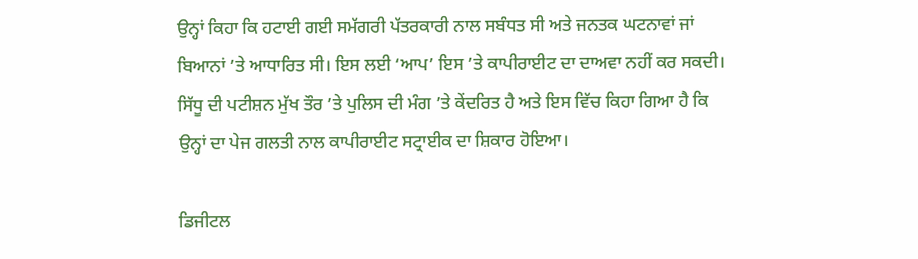ਉਨ੍ਹਾਂ ਕਿਹਾ ਕਿ ਹਟਾਈ ਗਈ ਸਮੱਗਰੀ ਪੱਤਰਕਾਰੀ ਨਾਲ ਸਬੰਧਤ ਸੀ ਅਤੇ ਜਨਤਕ ਘਟਨਾਵਾਂ ਜਾਂ ਬਿਆਨਾਂ ’ਤੇ ਆਧਾਰਿਤ ਸੀ। ਇਸ ਲਈ ‘ਆਪ’ ਇਸ ’ਤੇ ਕਾਪੀਰਾਈਟ ਦਾ ਦਾਅਵਾ ਨਹੀਂ ਕਰ ਸਕਦੀ। ਸਿੱਧੂ ਦੀ ਪਟੀਸ਼ਨ ਮੁੱਖ ਤੌਰ ’ਤੇ ਪੁਲਿਸ ਦੀ ਮੰਗ ’ਤੇ ਕੇਂਦਰਿਤ ਹੈ ਅਤੇ ਇਸ ਵਿੱਚ ਕਿਹਾ ਗਿਆ ਹੈ ਕਿ ਉਨ੍ਹਾਂ ਦਾ ਪੇਜ ਗਲਤੀ ਨਾਲ ਕਾਪੀਰਾਈਟ ਸਟ੍ਰਾਈਕ ਦਾ ਸ਼ਿਕਾਰ ਹੋਇਆ।

ਡਿਜੀਟਲ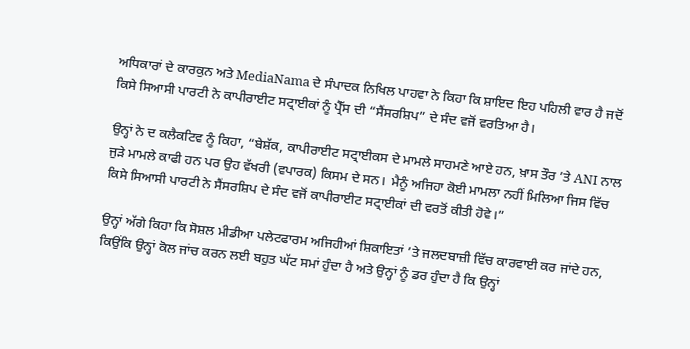ਅਧਿਕਾਰਾਂ ਦੇ ਕਾਰਕੁਨ ਅਤੇ MediaNama ਦੇ ਸੰਪਾਦਕ ਨਿਖਿਲ ਪਾਹਵਾ ਨੇ ਕਿਹਾ ਕਿ ਸ਼ਾਇਦ ਇਹ ਪਹਿਲੀ ਵਾਰ ਹੈ ਜਦੋਂ ਕਿਸੇ ਸਿਆਸੀ ਪਾਰਟੀ ਨੇ ਕਾਪੀਰਾਈਟ ਸਟ੍ਰਾਈਕਾਂ ਨੂੰ ਪ੍ਰੈੱਸ ਦੀ “ਸੈਂਸਰਸ਼ਿਪ” ਦੇ ਸੰਦ ਵਜੋਂ ਵਰਤਿਆ ਹੈ।

ਉਨ੍ਹਾਂ ਨੇ ਦ ਕਲੈਕਟਿਵ ਨੂੰ ਕਿਹਾ, “ਬੇਸ਼ੱਕ, ਕਾਪੀਰਾਈਟ ਸਟ੍ਰਾਈਕਸ ਦੇ ਮਾਮਲੇ ਸਾਹਮਣੇ ਆਏ ਹਨ, ਖ਼ਾਸ ਤੌਰ ’ਤੇ ANI ਨਾਲ ਜੁੜੇ ਮਾਮਲੇ ਕਾਫੀ ਹਨ ਪਰ ਉਹ ਵੱਖਰੀ (ਵਪਾਰਕ) ਕਿਸਮ ਦੇ ਸਨ।  ਮੈਨੂੰ ਅਜਿਹਾ ਕੋਈ ਮਾਮਲਾ ਨਹੀਂ ਮਿਲਿਆ ਜਿਸ ਵਿੱਚ ਕਿਸੇ ਸਿਆਸੀ ਪਾਰਟੀ ਨੇ ਸੈਂਸਰਸ਼ਿਪ ਦੇ ਸੰਦ ਵਜੋਂ ਕਾਪੀਰਾਈਟ ਸਟ੍ਰਾਈਕਾਂ ਦੀ ਵਰਤੋਂ ਕੀਤੀ ਹੋਵੇ।”

ਉਨ੍ਹਾਂ ਅੱਗੇ ਕਿਹਾ ਕਿ ਸੋਸ਼ਲ ਮੀਡੀਆ ਪਲੇਟਫਾਰਮ ਅਜਿਹੀਆਂ ਸ਼ਿਕਾਇਤਾਂ ’ਤੇ ਜਲਦਬਾਜ਼ੀ ਵਿੱਚ ਕਾਰਵਾਈ ਕਰ ਜਾਂਦੇ ਹਨ, ਕਿਉਂਕਿ ਉਨ੍ਹਾਂ ਕੋਲ ਜਾਂਚ ਕਰਨ ਲਈ ਬਹੁਤ ਘੱਟ ਸਮਾਂ ਹੁੰਦਾ ਹੈ ਅਤੇ ਉਨ੍ਹਾਂ ਨੂੰ ਡਰ ਹੁੰਦਾ ਹੈ ਕਿ ਉਨ੍ਹਾਂ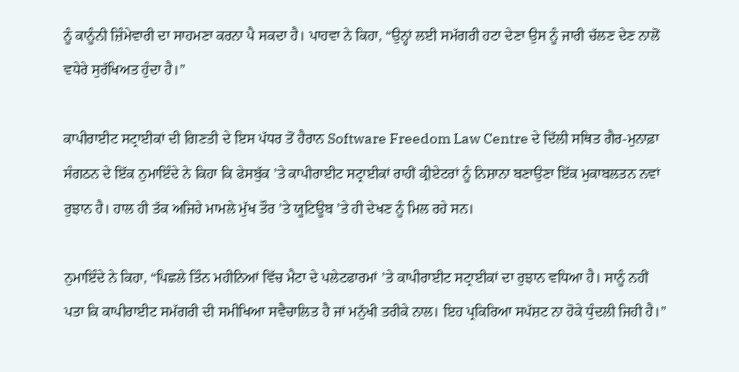ਨੂੰ ਕਾਨੂੰਨੀ ਜ਼ਿੰਮੇਵਾਰੀ ਦਾ ਸਾਹਮਣਾ ਕਰਨਾ ਪੈ ਸਕਦਾ ਹੈ। ਪਾਹਵਾ ਨੇ ਕਿਹਾ, “ਉਨ੍ਹਾਂ ਲਈ ਸਮੱਗਰੀ ਹਟਾ ਦੇਣਾ ਉਸ ਨੂੰ ਜਾਰੀ ਚੱਲਣ ਦੇਣ ਨਾਲੋਂ ਵਧੇਰੇ ਸੁਰੱਖਿਅਤ ਹੁੰਦਾ ਹੈ।”

ਕਾਪੀਰਾਈਟ ਸਟ੍ਰਾਈਕਾਂ ਦੀ ਗਿਣਤੀ ਦੇ ਇਸ ਪੱਧਰ ਤੋਂ ਹੈਰਾਨ Software Freedom Law Centre ਦੇ ਦਿੱਲੀ ਸਥਿਤ ਗੈਰ-ਮੁਨਾਫ਼ਾ ਸੰਗਠਨ ਦੇ ਇੱਕ ਨੁਮਾਇੰਦੇ ਨੇ ਕਿਹਾ ਕਿ ਫੇਸਬੁੱਕ ’ਤੇ ਕਾਪੀਰਾਈਟ ਸਟ੍ਰਾਈਕਾਂ ਰਾਹੀਂ ਕ੍ਰੀਏਟਰਾਂ ਨੂੰ ਨਿਸ਼ਾਨਾ ਬਣਾਉਣਾ ਇੱਕ ਮੁਕਾਬਲਤਨ ਨਵਾਂ ਰੁਝਾਨ ਹੈ। ਹਾਲ ਹੀ ਤੱਕ ਅਜਿਹੇ ਮਾਮਲੇ ਮੁੱਖ ਤੌਰ ’ਤੇ ਯੂਟਿਊਬ ’ਤੇ ਹੀ ਦੇਖਣ ਨੂੰ ਮਿਲ ਰਹੇ ਸਨ।

ਨੁਮਾਇੰਦੇ ਨੇ ਕਿਹਾ, “ਪਿਛਲੇ ਤਿੰਨ ਮਹੀਨਿਆਂ ਵਿੱਚ ਮੈਟਾ ਦੇ ਪਲੇਟਫਾਰਮਾਂ ’ਤੇ ਕਾਪੀਰਾਈਟ ਸਟ੍ਰਾਈਕਾਂ ਦਾ ਰੁਝਾਨ ਵਧਿਆ ਹੈ। ਸਾਨੂੰ ਨਹੀਂ ਪਤਾ ਕਿ ਕਾਪੀਰਾਈਟ ਸਮੱਗਰੀ ਦੀ ਸਮੀਖਿਆ ਸਵੈਚਾਲਿਤ ਹੈ ਜਾਂ ਮਨੁੱਖੀ ਤਰੀਕੇ ਨਾਲ। ਇਹ ਪ੍ਰਕਿਰਿਆ ਸਪੱਸ਼ਟ ਨਾ ਹੋਕੇ ਧੁੰਦਲੀ ਜਿਹੀ ਹੈ।”